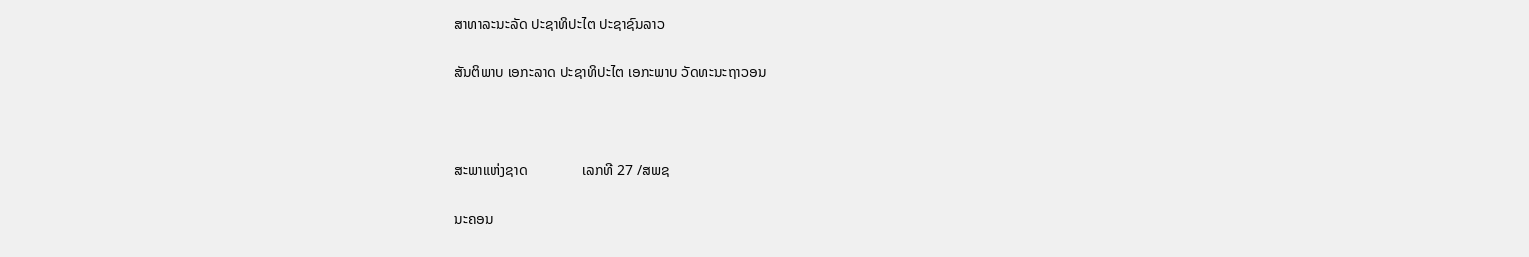ສາທາລະນະລັດ ປະຊາທິປະໄຕ ປະຊາຊົນລາວ

ສັນຕິພາບ ເອກະລາດ ປະຊາທິປະໄຕ ເອກະພາບ ວັດທະນະຖາວອນ



ສະພາແຫ່ງຊາດ               ເລກທີ 27 /ສພຊ

ນະຄອນ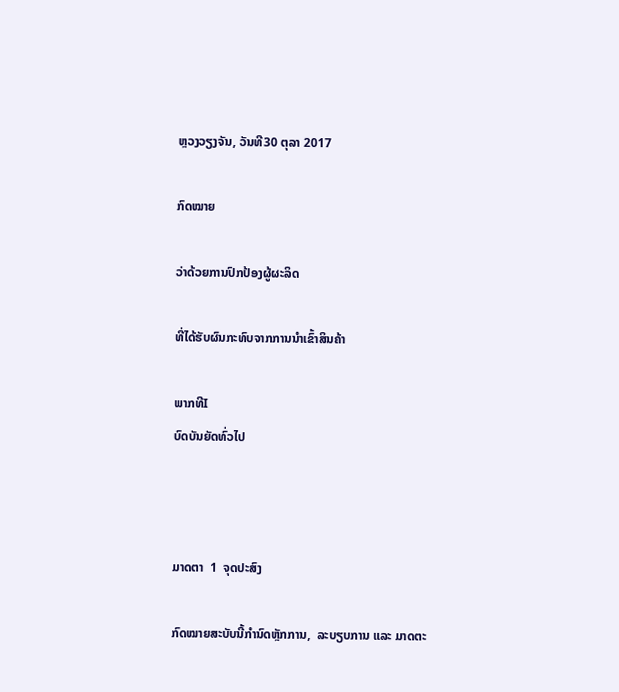ຫຼວງວຽງຈັນ, ວັນທີ30 ຕຸລາ 2017

ກົດໝາຍ

ວ່າດ້ວຍການປົກປ້ອງຜູ້ຜະລິດ

ທີ່ໄດ້ຮັບຜົນກະທົບຈາກການນໍາເຂົ້າສິນຄ້າ

ພາກທີI
ບົດບັນຍັດທົ່ວໄປ



ມາດຕາ  1  ຈຸດປະສົງ

ກົດໝາຍສະບັບນີ້ກໍານົດຫຼັກການ,  ລະບຽບການ ແລະ ມາດຕະ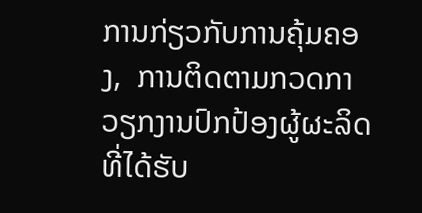ການກ່ຽວກັບການຄຸ້ມຄອງ,  ການຕິດຕາມກວດກາວຽກງານປົກປ້ອງຜູ້ຜະລິດທີ່ໄດ້ຮັບ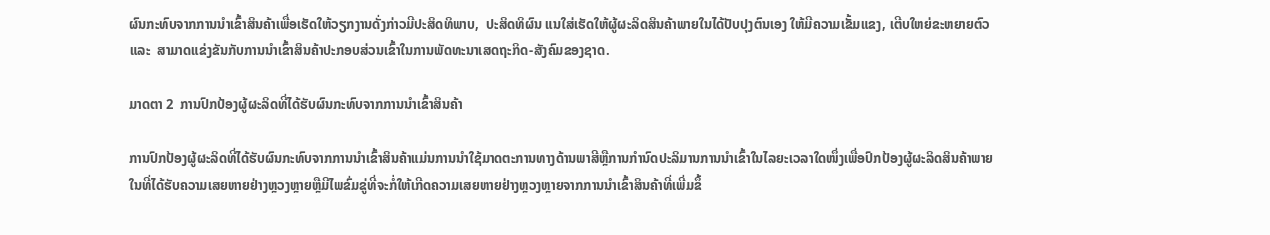ຜົນກະທົບຈາກການນໍາເຂົ້າສິນຄ້າເພື່ອເຮັດໃຫ້ວຽກງານດັ່ງກ່າວມີປະສິດທິພາບ,  ປະສິດທິຜົນ ແນໃສ່ເຮັດໃຫ້ຜູ້ຜະລິດສິນຄ້າພາຍໃນໄດ້ປັບປຸງຕົນເອງ ໃຫ້ມີຄວາມເຂັ້ມແຂງ, ເຕີບໃຫຍ່ຂະຫຍາຍຕົວ  ແລະ  ສາມາດແຂ່ງຂັນກັບການນໍາເຂົ້າສິນຄ້າປະກອບສ່ວນເຂົ້າໃນການພັດທະນາເສດຖະກິດ-ສັງຄົມຂອງຊາດ.

ມາດຕາ 2  ການປົກປ້ອງຜູ້ຜະລິດທີ່ໄດ້ຮັບຜົນກະທົບຈາກການນໍາເຂົ້າສິນຄ້າ

ການປົກປ້ອງຜູ້ຜະລິດທີ່ໄດ້ຮັບຜົນກະທົບຈາກການນໍາເຂົ້າສິນຄ້າແມ່ນການນໍາໃຊ້ມາດຕະການທາງດ້ານພາສີຫຼືການກໍານົດປະລິມານການນໍາເຂົ້າໃນໄລຍະເວລາໃດໜຶ່ງເພື່ອປົກປ້ອງຜູ້ຜະລິດສິນຄ້າພາຍໃນທີ່ໄດ້ຮັບຄວາມເສຍຫາຍຢ່າງຫຼວງຫຼາຍຫຼືມີໄພຂົ່ມຂູ່ທີ່ຈະກໍ່ໃຫ້ເກີດຄວາມເສຍຫາຍຢ່າງຫຼວງຫຼາຍຈາກການນໍາເຂົ້າສິນຄ້າທີ່ເພີ່ມຂຶ້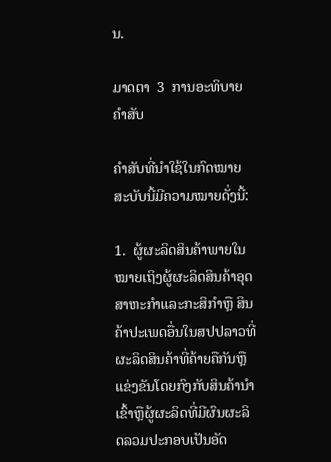ນ.

ມາດຕາ  3  ການອະທິບາຍຄຳສັບ

ຄໍາສັບທີ່ນໍາໃຊ້ໃນກົດໝາຍສະບັບນີ້ມີຄວາມໝາຍດັ່ງນີ້:

1.  ຜູ້ຜະລິດສິນຄ້າພາຍໃນໝາຍເຖິງຜູ້ຜະລິດສິນຄ້າອຸດສາຫະກຳແລະກະສິກໍາຫຼື ສິນຄ້າປະເພດອື່ນໃນສປປລາວທີ່ຜະລິດສິນຄ້າທີ່ຄ້າຍຄືກັນຫຼືແຂ່ງຂັນໂດຍກົງກັບສິນຄ້ານຳເຂົ້າຫຼືຜູ້ຜະລິດທີ່ມີຜົນຜະລິດລວມປະກອບເປັນອັດ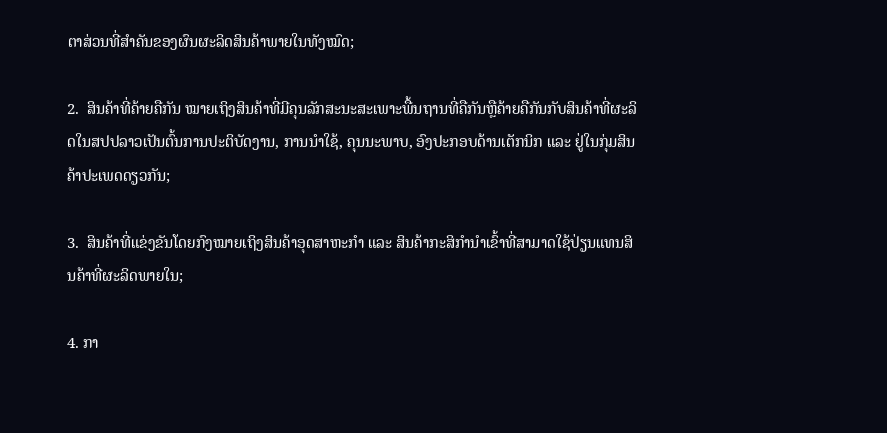ຕາສ່ວນທີ່ສຳຄັນຂອງຜົນຜະລິດສິນຄ້າພາຍໃນທັງໝົດ;

2.  ສິນຄ້າທີ່ຄ້າຍຄືກັນ ໝາຍເຖິງສິນຄ້າທີ່ມີຄຸນລັກສະນະສະເພາະພື້ນຖານທີ່ຄືກັນຫຼືຄ້າຍຄືກັນກັບສິນຄ້າທີ່ຜະລິດໃນສປປລາວເປັນຕົ້ນການປະຕິບັດງານ, ການນໍາໃຊ້, ຄຸນນະພາບ, ອົງປະກອບດ້ານເຕັກນິກ ແລະ ຢູ່ໃນກຸ່ມສິນຄ້າປະເພດດຽວກັນ;

3.  ສິນຄ້າທີ່ແຂ່ງຂັນໂດຍກົງໝາຍເຖິງສິນຄ້າອຸດສາຫະກໍາ ແລະ ສິນຄ້າກະສິກໍານໍາເຂົ້າທີ່ສາມາດໃຊ້ປ່ຽນແທນສິນຄ້າທີ່ຜະລິດພາຍໃນ;

4. ກາ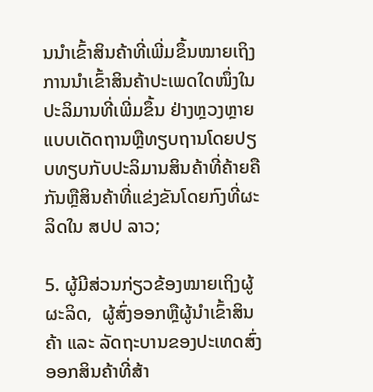ນນໍາເຂົ້າສິນຄ້າທີ່ເພີ່ມຂຶ້ນໝາຍເຖິງການນໍາເຂົ້າສິນຄ້າປະເພດໃດໜຶ່ງໃນປະລິມານທີ່ເພີ່ມຂຶ້ນ ຢ່າງຫຼວງຫຼາຍແບບເດັດຖານຫຼືທຽບຖານໂດຍປຽບທຽບກັບປະລິມານສິນຄ້າທີ່ຄ້າຍຄືກັນຫຼືສິນຄ້າທີ່ແຂ່ງຂັນໂດຍກົງທີ່ຜະລິດໃນ ສປປ ລາວ;

5. ຜູ້ມີສ່ວນກ່ຽວຂ້ອງໝາຍເຖິງຜູ້ຜະລິດ,  ຜູ້ສົ່ງອອກຫຼືຜູ້ນໍາເຂົ້າສິນຄ້າ ແລະ ລັດຖະບານຂອງປະເທດສົ່ງອອກສິນຄ້າທີ່ສ້າ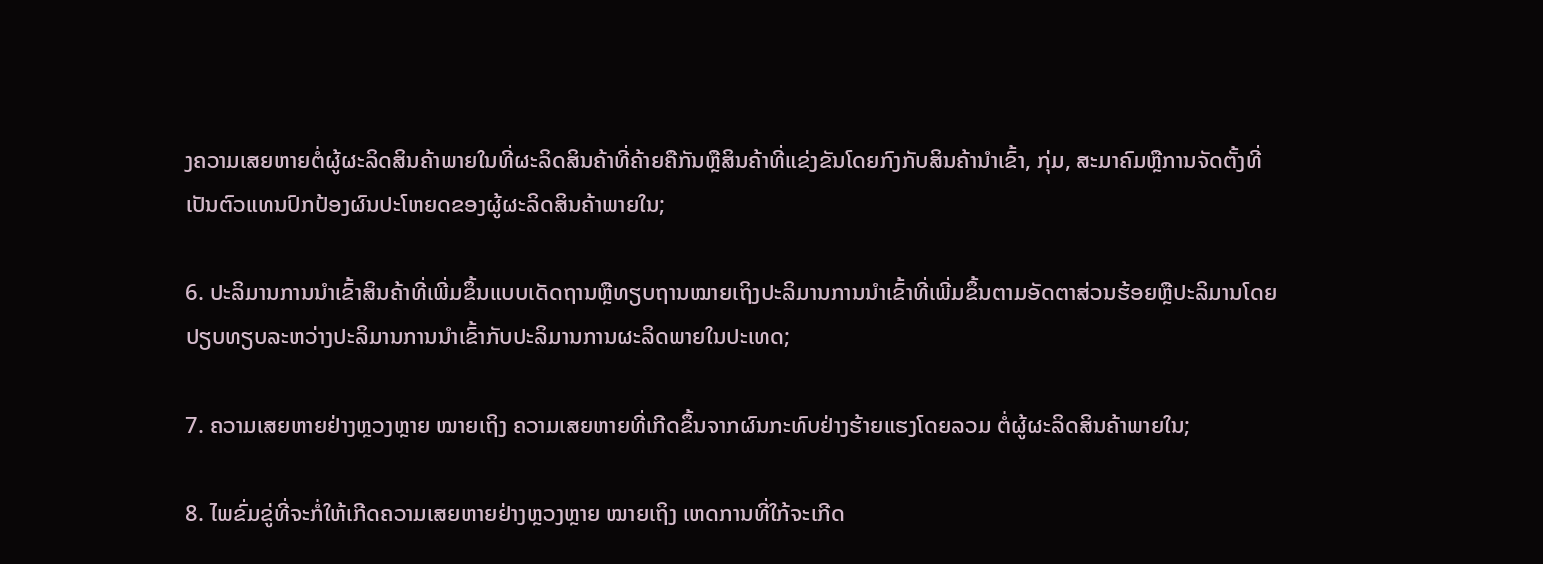ງຄວາມເສຍຫາຍຕໍ່ຜູ້ຜະລິດສິນຄ້າພາຍໃນທີ່ຜະລິດສິນຄ້າທີ່ຄ້າຍຄືກັນຫຼືສິນຄ້າທີ່ແຂ່ງຂັນໂດຍກົງກັບສິນຄ້ານຳເຂົ້າ, ກຸ່ມ, ສະມາຄົມຫຼືການຈັດຕັ້ງທີ່ເປັນຕົວແທນປົກປ້ອງຜົນປະໂຫຍດຂອງຜູ້ຜະລິດສິນຄ້າພາຍໃນ;

6. ປະລິມານການນໍາເຂົ້າສິນຄ້າທີ່ເພີ່ມຂຶ້ນແບບເດັດຖານຫຼືທຽບຖານໝາຍເຖິງປະລິມານການນຳເຂົ້າທີ່ເພີ່ມຂຶ້ນຕາມອັດຕາສ່ວນຮ້ອຍຫຼືປະລິມານໂດຍປຽບທຽບລະຫວ່າງປະລິມານການນຳເຂົ້າກັບປະລິມານການຜະລິດພາຍໃນປະເທດ;

7. ຄວາມເສຍຫາຍຢ່າງຫຼວງຫຼາຍ ໝາຍເຖິງ ຄວາມເສຍຫາຍທີ່ເກີດຂຶ້ນຈາກຜົນກະທົບຢ່າງຮ້າຍແຮງໂດຍລວມ ຕໍ່ຜູ້ຜະລິດສິນຄ້າພາຍໃນ;

8. ໄພຂົ່ມຂູ່ທີ່ຈະກໍ່ໃຫ້ເກີດຄວາມເສຍຫາຍຢ່າງຫຼວງຫຼາຍ ໝາຍເຖິງ ເຫດການທີ່ໃກ້ຈະເກີດ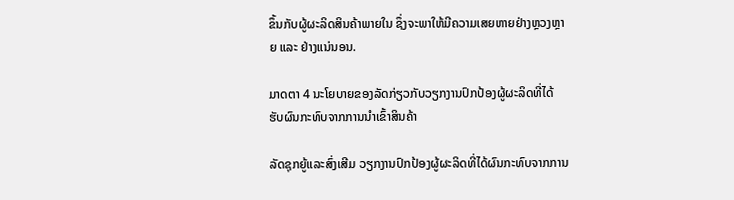ຂຶ້ນກັບຜູ້ຜະລິດສິນຄ້າພາຍໃນ ຊຶ່ງຈະພາໃຫ້ມີຄວາມເສຍຫາຍຢ່າງຫຼວງຫຼາຍ ແລະ ຢ່າງແນ່ນອນ.

ມາດຕາ 4 ນະໂຍບາຍຂອງລັດກ່ຽວກັບວຽກງານປົກປ້ອງຜູ້ຜະລິດທີ່ໄດ້ຮັບຜົນກະທົບຈາກການນໍາເຂົ້າສິນຄ້າ

ລັດຊຸກຍູ້ແລະສົ່ງເສີມ ວຽກງານປົກປ້ອງຜູ້ຜະລິດທີ່ໄດ້ຜົນກະທົບຈາກການ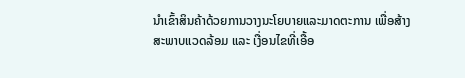ນໍາເຂົ້າສິນຄ້າດ້ວຍການວາງນະໂຍບາຍແລະມາດຕະການ ເພື່ອສ້າງສະພາບແວດລ້ອມ ແລະ ເງື່ອນໄຂທີ່ເອື້ອ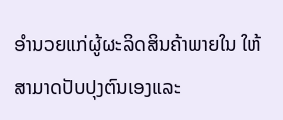ອຳນວຍແກ່ຜູ້ຜະລິດສິນຄ້າພາຍໃນ ໃຫ້ສາມາດປັບປຸງຕົນເອງແລະ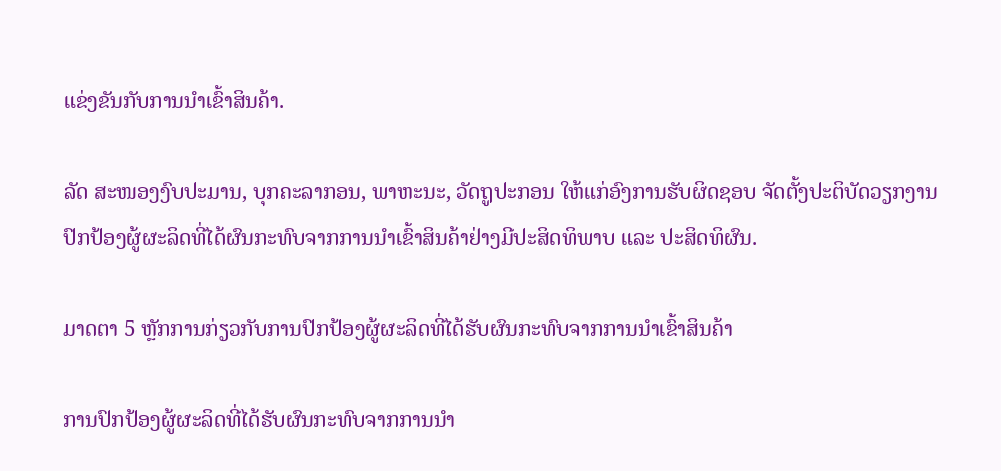ແຂ່ງຂັນກັບການນຳເຂົ້າສິນຄ້າ.

ລັດ ສະໜອງງົບປະມານ, ບຸກຄະລາກອນ, ພາຫະນະ, ວັດຖູປະກອນ ໃຫ້ແກ່ອົງການຮັບຜິດຊອບ ຈັດຕັ້ງປະຕິບັດວຽກງານປົກປ້ອງຜູ້ຜະລິດທີ່ໄດ້ຜົນກະທົບຈາກການນໍາເຂົ້າສິນຄ້າຢ່າງມີປະສິດທິພາບ ແລະ ປະສິດທິຜົນ.

ມາດຕາ 5 ຫຼັກການກ່ຽວກັບການປົກປ້ອງຜູ້ຜະລິດທີ່ໄດ້ຮັບຜົນກະທົບຈາກການນໍາເຂົ້າສິນຄ້າ

ການປົກປ້ອງຜູ້ຜະລິດທີ່ໄດ້ຮັບຜົນກະທົບຈາກການນໍາ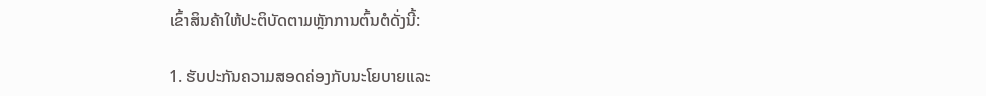ເຂົ້າສິນຄ້າໃຫ້ປະຕິບັດຕາມຫຼັກການຕົ້ນຕໍດັ່ງນີ້:

1. ຮັບປະກັນຄວາມສອດຄ່ອງກັບນະໂຍບາຍແລະ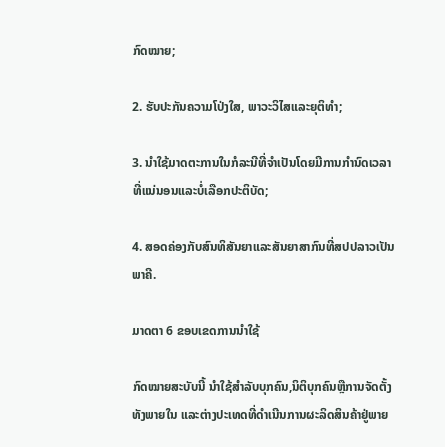ກົດໝາຍ;

2. ຮັບປະກັນຄວາມໂປ່ງໃສ, ພາວະວິໄສແລະຍຸຕິທຳ;

3. ນໍາໃຊ້ມາດຕະການໃນກໍລະນີທີ່ຈໍາເປັນໂດຍມີການກໍານົດເວລາທີ່ແນ່ນອນແລະບໍ່ເລືອກປະຕິບັດ;

4. ສອດຄ່ອງກັບສົນທິສັນຍາແລະສັນຍາສາກົນທີ່ສປປລາວເປັນພາຄີ.

ມາດຕາ 6 ຂອບເຂດການນຳໃຊ້

ກົດໝາຍສະບັບນີ້ ນໍາໃຊ້ສໍາລັບບຸກຄົນ,ນິຕິບຸກຄົນຫຼືການຈັດຕັ້ງທັງພາຍໃນ ແລະຕ່າງປະເທດທີ່ດຳເນີນການຜະລິດສິນຄ້າຢູ່ພາຍ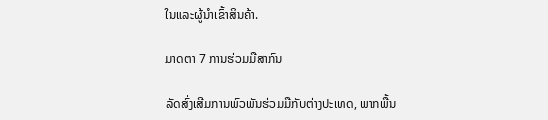ໃນແລະຜູ້ນຳເຂົ້າສິນຄ້າ.

ມາດຕາ 7 ການຮ່ວມມືສາກົນ

ລັດສົ່ງເສີມການພົວພັນຮ່ວມມືກັບຕ່າງປະເທດ, ພາກພື້ນ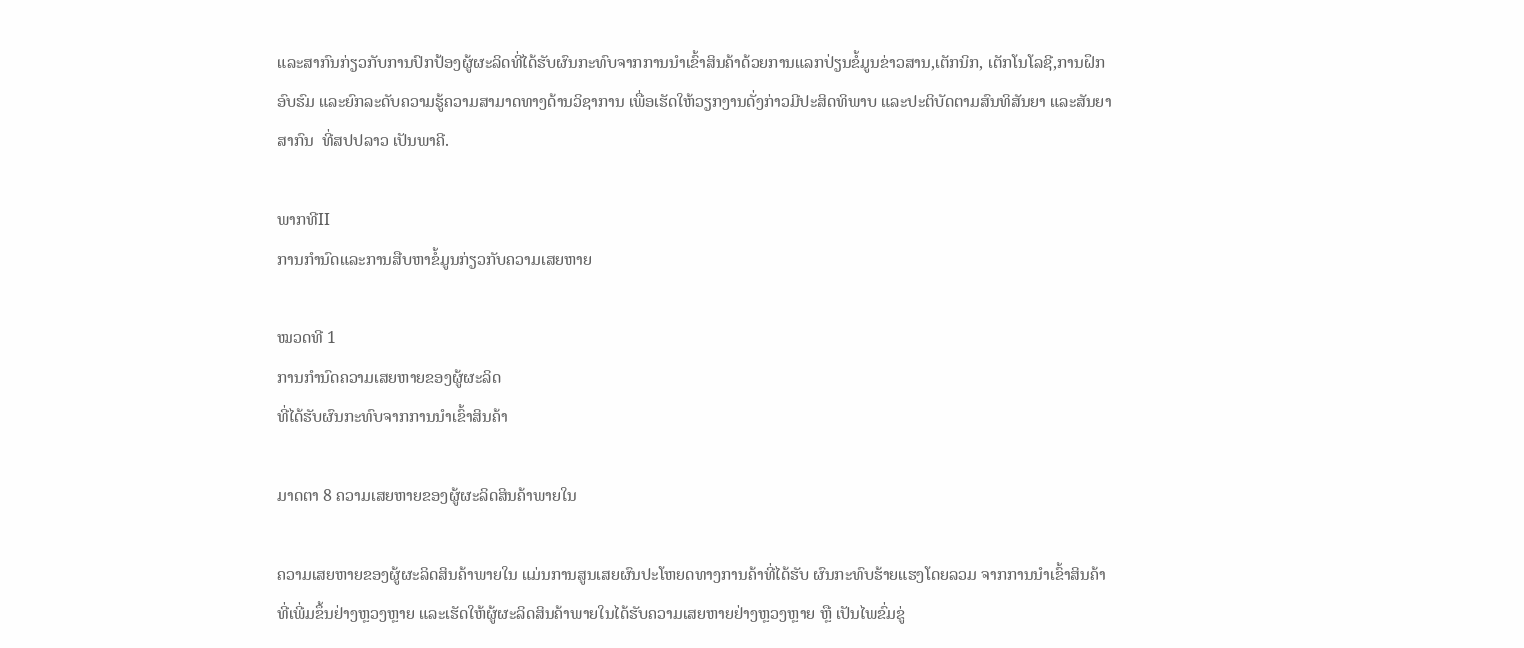ແລະສາກົນກ່ຽວກັບການປົກປ້ອງຜູ້ຜະລິດທີ່ໄດ້ຮັບຜົນກະທົບຈາກການນໍາເຂົ້າສິນຄ້າດ້ວຍການແລກປ່ຽນຂໍ້ມູນຂ່າວສານ,ເຕັກນິກ, ເຕັກໂນໂລຊີ,ການຝຶກອົບຮົມ ແລະຍົກລະດັບຄວາມຮູ້ຄວາມສາມາດທາງດ້ານວິຊາການ ເພື່ອເຮັດໃຫ້ວຽກງານດັ່ງກ່າວມີປະສິດທິພາບ ແລະປະຕິບັດຕາມສົນທິສັນຍາ ແລະສັນຍາສາກົນ  ທີ່ສປປລາວ ເປັນພາຄີ.

ພາກທີII
ການກໍານົດແລະການສືບຫາຂໍ້ມູນກ່ຽວກັບຄວາມເສຍຫາຍ

ໝວດທີ 1
ການກໍານົດຄວາມເສຍຫາຍຂອງຜູ້ຜະລິດ
ທີ່ໄດ້ຮັບຜົນກະທົບຈາກການນໍາເຂົ້າສິນຄ້າ

ມາດຕາ 8 ຄວາມເສຍຫາຍຂອງຜູ້ຜະລິດສິນຄ້າພາຍໃນ

ຄວາມເສຍຫາຍຂອງຜູ້ຜະລິດສິນຄ້າພາຍໃນ ແມ່ນການສູນເສຍຜົນປະໂຫຍດທາງການຄ້າທີ່ໄດ້ຮັບ ຜົນກະທົບຮ້າຍແຮງໂດຍລວມ ຈາກການນໍາເຂົ້າສິນຄ້າທີ່ເພີ່ມຂຶ້ນຢ່າງຫຼວງຫຼາຍ ແລະເຮັດໃຫ້ຜູ້ຜະລິດສິນຄ້າພາຍໃນໄດ້ຮັບຄວາມເສຍຫາຍຢ່າງຫຼວງຫຼາຍ ຫຼື ເປັນໄພຂົ່ມຂູ່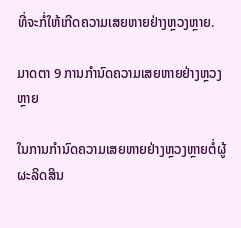ທີ່ຈະກໍ່ໃຫ້ເກີດຄວາມເສຍຫາຍຢ່າງຫຼວງຫຼາຍ.

ມາດຕາ 9 ການກຳນົດຄວາມເສຍຫາຍຢ່າງຫຼວງຫຼາຍ

ໃນການກໍານົດຄວາມເສຍຫາຍຢ່າງຫຼວງຫຼາຍຕໍ່ຜູ້ຜະລິດສິນ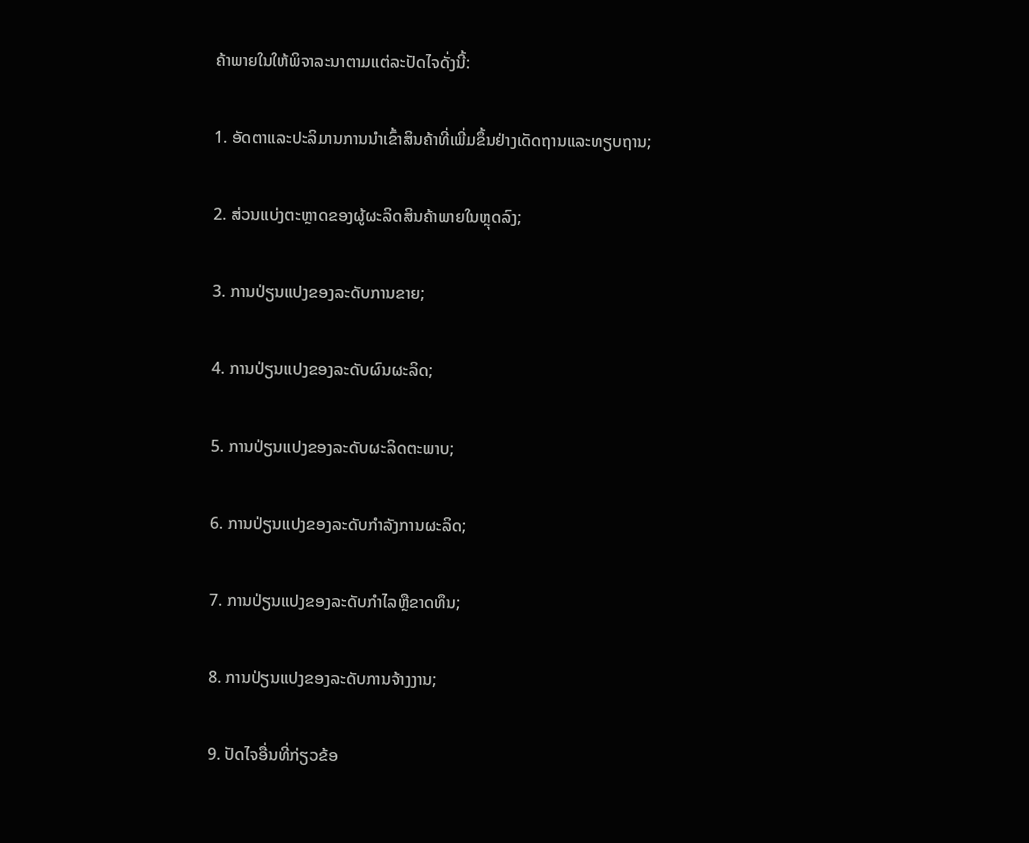ຄ້າພາຍໃນໃຫ້ພິຈາລະນາຕາມແຕ່ລະປັດໄຈດັ່ງນີ້:

1. ອັດຕາແລະປະລິມານການນໍາເຂົ້າສິນຄ້າທີ່ເພີ່ມຂຶ້ນຢ່າງເດັດຖານແລະທຽບຖານ;

2. ສ່ວນແບ່ງຕະຫຼາດຂອງຜູ້ຜະລິດສິນຄ້າພາຍໃນຫຼຸດລົງ;

3. ການປ່ຽນແປງຂອງລະດັບການຂາຍ;

4. ການປ່ຽນແປງຂອງລະດັບຜົນຜະລິດ;

5. ການປ່ຽນແປງຂອງລະດັບຜະລິດຕະພາບ;

6. ການປ່ຽນແປງຂອງລະດັບກໍາລັງການຜະລິດ;

7. ການປ່ຽນແປງຂອງລະດັບກໍາໄລຫຼືຂາດທຶນ;

8. ການປ່ຽນແປງຂອງລະດັບການຈ້າງງານ;

9. ປັດໄຈອື່ນທີ່ກ່ຽວຂ້ອ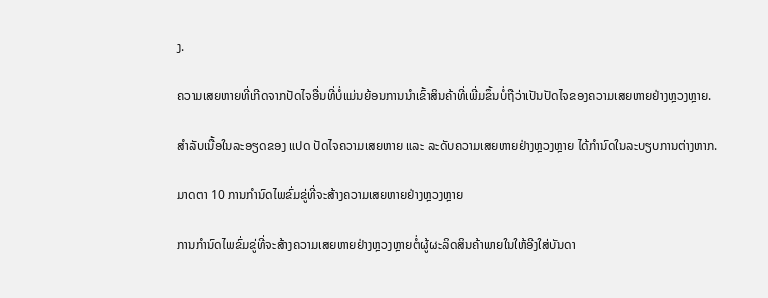ງ.

ຄວາມເສຍຫາຍທີ່ເກີດຈາກປັດໄຈອື່ນທີ່ບໍ່ແມ່ນຍ້ອນການນໍາເຂົ້າສິນຄ້າທີ່ເພີ່ມຂຶ້ນບໍ່ຖືວ່າເປັນປັດໄຈຂອງຄວາມເສຍຫາຍຢ່າງຫຼວງຫຼາຍ.

ສຳລັບເນື້ອໃນລະອຽດຂອງ ແປດ ປັດໄຈຄວາມເສຍຫາຍ ແລະ ລະດັບຄວາມເສຍຫາຍຢ່າງຫຼວງຫຼາຍ ໄດ້ກໍານົດໃນລະບຽບການຕ່າງຫາກ.

ມາດຕາ 10 ການກຳນົດໄພຂົ່ມຂູ່ທີ່ຈະສ້າງຄວາມເສຍຫາຍຢ່າງຫຼວງຫຼາຍ

ການກໍານົດໄພຂົ່ມຂູ່ທີ່ຈະສ້າງຄວາມເສຍຫາຍຢ່າງຫຼວງຫຼາຍຕໍ່ຜູ້ຜະລິດສິນຄ້າພາຍໃນໃຫ້ອີງໃສ່ບັນດາ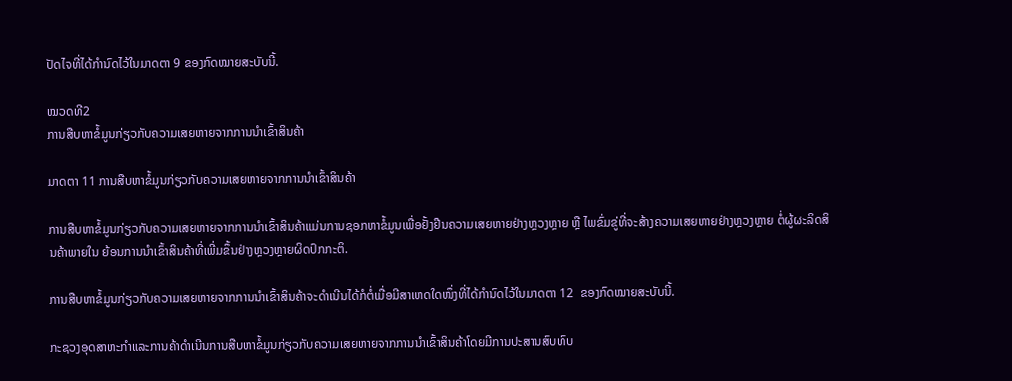ປັດໄຈທີ່ໄດ້ກໍານົດໄວ້ໃນມາດຕາ 9 ຂອງກົດໝາຍສະບັບນີ້.

ໝວດທີ2
ການສືບຫາຂໍ້ມູນກ່ຽວກັບຄວາມເສຍຫາຍຈາກການນໍາເຂົ້າສິນຄ້າ

ມາດຕາ 11 ການສືບຫາຂໍ້ມູນກ່ຽວກັບຄວາມເສຍຫາຍຈາກການນໍາເຂົ້າສິນຄ້າ

ການສືບຫາຂໍ້ມູນກ່ຽວກັບຄວາມເສຍຫາຍຈາກການນໍາເຂົ້າສິນຄ້າແມ່ນການຊອກຫາຂໍ້ມູນເພື່ອຢັ້ງຢືນຄວາມເສຍຫາຍຢ່າງຫຼວງຫຼາຍ ຫຼື ໄພຂົ່ມຂູ່ທີ່ຈະສ້າງຄວາມເສຍຫາຍຢ່າງຫຼວງຫຼາຍ ຕໍ່ຜູ້ຜະລິດສິນຄ້າພາຍໃນ ຍ້ອນການນໍາເຂົ້າສິນຄ້າທີ່ເພີ່ມຂຶ້ນຢ່າງຫຼວງຫຼາຍຜິດປົກກະຕິ.

ການສືບຫາຂໍ້ມູນກ່ຽວກັບຄວາມເສຍຫາຍຈາກການນໍາເຂົ້າສິນຄ້າຈະດໍາເນີນໄດ້ກໍຕໍ່ເມື່ອມີສາເຫດໃດໜຶ່ງທີ່ໄດ້ກຳນົດໄວ້ໃນມາດຕາ 12  ຂອງກົດໝາຍສະບັບນີ້.

ກະຊວງອຸດສາຫະກໍາແລະການຄ້າດໍາເນີນການສືບຫາຂໍ້ມູນກ່ຽວກັບຄວາມເສຍຫາຍຈາກການນໍາເຂົ້າສິນຄ້າໂດຍມີການປະສານສົບທົບ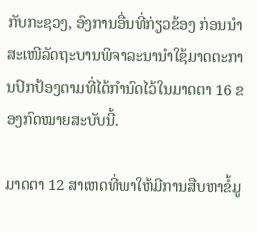ກັບກະຊວງ, ອົງການອື່ນທີ່ກ່ຽວຂ້ອງ ກ່ອນນໍາສະເໜີລັດຖະບານພິຈາລະນານຳໃຊ້ມາດຕະການປົກປ້ອງຕາມທີ່ໄດ້ກຳນົດໄວ້ໃນມາດຕາ 16 ຂອງກົດໝາຍສະບັບນີ້.

ມາດຕາ 12 ສາເຫດທີ່ພາໃຫ້ມີການສືບຫາຂໍ້ມູ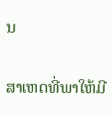ນ

ສາເຫດທີ່ພາໃຫ້ມີ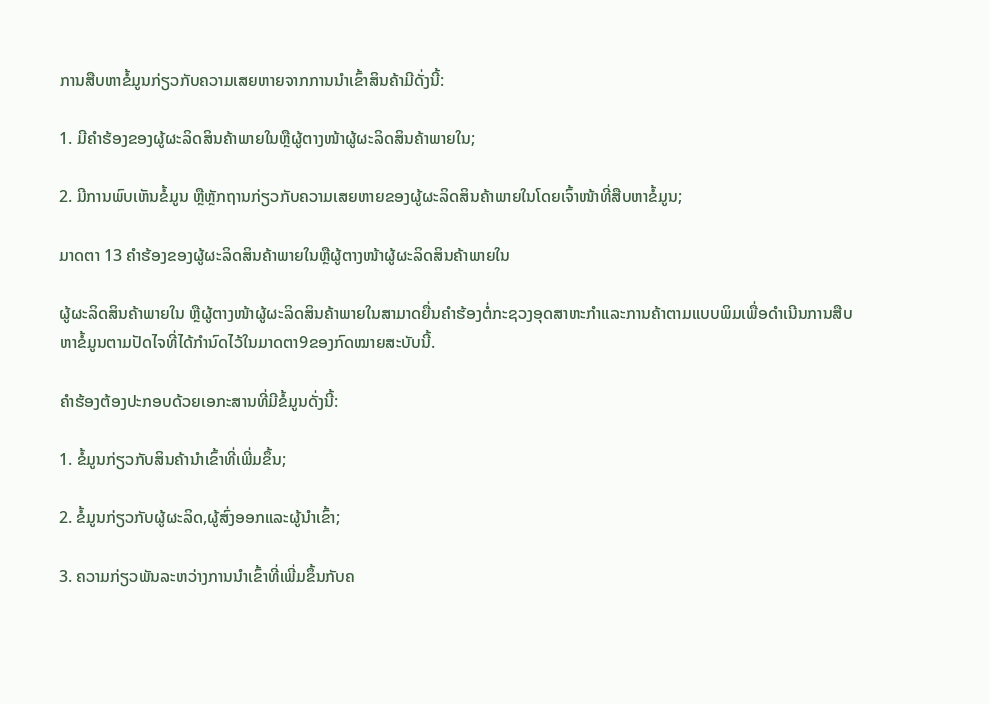ການສືບຫາຂໍ້ມູນກ່ຽວກັບຄວາມເສຍຫາຍຈາກການນໍາເຂົ້າສິນຄ້າມີດັ່ງນີ້:

1. ມີຄໍາຮ້ອງຂອງຜູ້ຜະລິດສິນຄ້າພາຍໃນຫຼືຜູ້ຕາງໜ້າຜູ້ຜະລິດສິນຄ້າພາຍໃນ;

2. ມີການພົບເຫັນຂໍ້ມູນ ຫຼືຫຼັກຖານກ່ຽວກັບຄວາມເສຍຫາຍຂອງຜູ້ຜະລິດສິນຄ້າພາຍໃນໂດຍເຈົ້າໜ້າທີ່ສືບຫາຂໍ້ມູນ;

ມາດຕາ 13 ຄໍາຮ້ອງຂອງຜູ້ຜະລິດສິນຄ້າພາຍໃນຫຼືຜູ້ຕາງໜ້າຜູ້ຜະລິດສິນຄ້າພາຍໃນ

ຜູ້ຜະລິດສິນຄ້າພາຍໃນ ຫຼືຜູ້ຕາງໜ້າຜູ້ຜະລິດສິນຄ້າພາຍໃນສາມາດຍື່ນຄໍາຮ້ອງຕໍ່ກະຊວງອຸດສາຫະກໍາແລະການຄ້າຕາມແບບພິມເພື່ອດໍາເນີນການສືບຫາຂໍ້ມູນຕາມປັດໄຈທີ່ໄດ້ກຳນົດໄວ້ໃນມາດຕາ9ຂອງກົດໝາຍສະບັບນີ້.

ຄໍາຮ້ອງຕ້ອງປະກອບດ້ວຍເອກະສານທີ່ມີຂໍ້ມູນດັ່ງນີ້:

1. ຂໍ້ມູນກ່ຽວກັບສິນຄ້ານໍາເຂົ້າທີ່ເພີ່ມຂຶ້ນ;

2. ຂໍ້ມູນກ່ຽວກັບຜູ້ຜະລິດ,ຜູ້ສົ່ງອອກແລະຜູ້ນໍາເຂົ້າ;

3. ຄວາມກ່ຽວພັນລະຫວ່າງການນໍາເຂົ້າທີ່ເພີ່ມຂຶ້ນກັບຄ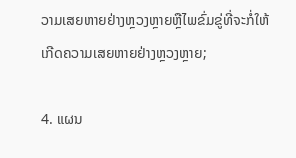ວາມເສຍຫາຍຢ່າງຫຼວງຫຼາຍຫຼືໄພຂົ່ມຂູ່ທີ່ຈະກໍ່ໃຫ້ເກີດຄວາມເສຍຫາຍຢ່າງຫຼວງຫຼາຍ;

4. ແຜນ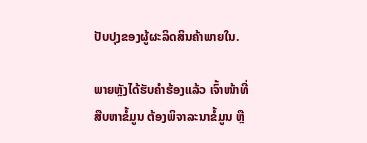ປັບປຸງຂອງຜູ້ຜະລິດສິນຄ້າພາຍໃນ.

ພາຍຫຼັງໄດ້ຮັບຄໍາຮ້ອງແລ້ວ ເຈົ້າໜ້າທີ່ສືບຫາຂໍ້ມູນ ຕ້ອງພິຈາລະນາຂໍ້ມູນ ຫຼື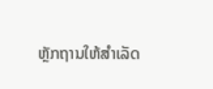ຫຼັກຖານໃຫ້ສໍາເລັດ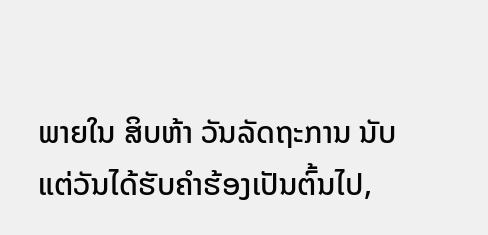ພາຍໃນ ສິບຫ້າ ວັນລັດຖະການ ນັບແຕ່ວັນໄດ້ຮັບຄໍາຮ້ອງເປັນຕົ້ນໄປ,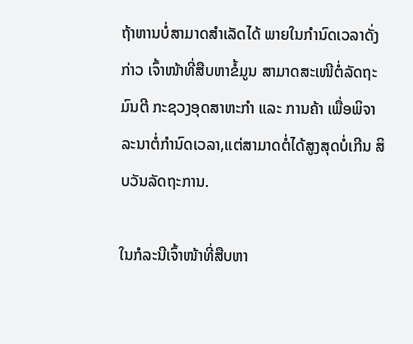ຖ້າຫານບໍ່ສາມາດສຳເລັດໄດ້ ພາຍໃນກໍານົດເວລາດັ່ງກ່າວ ເຈົ້າໜ້າທີ່ສືບຫາຂໍ້ມູນ ສາມາດສະເໜີຕໍ່ລັດຖະມົນຕີ ກະຊວງອຸດສາຫະກຳ ແລະ ການຄ້າ ເພື່ອພິຈາລະນາຕໍ່ກໍານົດເວລາ,ແຕ່ສາມາດຕໍ່ໄດ້ສູງສຸດບໍ່ເກີນ ສິບວັນລັດຖະການ.

ໃນກໍລະນີເຈົ້າໜ້າທີ່ສືບຫາ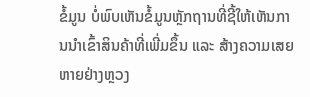ຂໍ້ມູນ ບໍ່ພົບເຫັນຂໍ້ມູນຫຼັກຖານທີ່ຊີ້ໃຫ້ເຫັນການນຳເຂົ້າສິນຄ້າທີ່ເພີ່ມຂຶ້ນ ແລະ ສ້າງຄວາມເສຍຫາຍຢ່າງຫຼວງ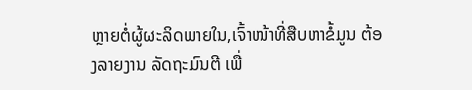ຫຼາຍຕໍ່ຜູ້ຜະລິດພາຍໃນ,ເຈົ້າໜ້າທີ່ສືບຫາຂໍ້ມູນ ຕ້ອງລາຍງານ ລັດຖະມົນຕີ ເພື່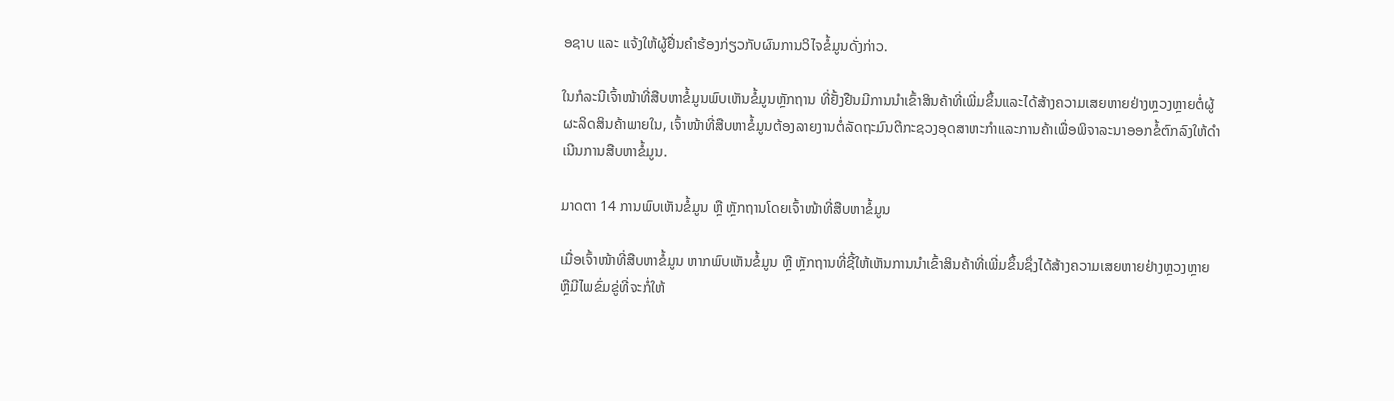ອຊາບ ແລະ ແຈ້ງໃຫ້ຜູ້ຢື່ນຄໍາຮ້ອງກ່ຽວກັບຜົນການວິໄຈຂໍ້ມູນດັ່ງກ່າວ.

ໃນກໍລະນີເຈົ້າໜ້າທີ່ສືບຫາຂໍ້ມູນພົບເຫັນຂໍ້ມູນຫຼັກຖານ ທີ່ຢັ້ງຢືນມີການນຳເຂົ້າສິນຄ້າທີ່ເພີ່ມຂຶ້ນແລະໄດ້ສ້າງຄວາມເສຍຫາຍຢ່າງຫຼວງຫຼາຍຕໍ່ຜູ້ຜະລິດສິນຄ້າພາຍໃນ, ເຈົ້າໜ້າທີ່ສືບຫາຂໍ້ມູນຕ້ອງລາຍງານຕໍ່ລັດຖະມົນຕີກະຊວງອຸດສາຫະກໍາແລະການຄ້າເພື່ອພິຈາລະນາອອກຂໍ້ຕົກລົງໃຫ້ດໍາເນີນການສືບຫາຂໍ້ມູນ.

ມາດຕາ 14 ການພົບເຫັນຂໍ້ມູນ ຫຼື ຫຼັກຖານໂດຍເຈົ້າໜ້າທີ່ສືບຫາຂໍ້ມູນ

ເມື່ອເຈົ້າໜ້າທີ່ສືບຫາຂໍ້ມູນ ຫາກພົບເຫັນຂໍ້ມູນ ຫຼື ຫຼັກຖານທີ່ຊີ້ໃຫ້ເຫັນການນຳເຂົ້າສິນຄ້າທີ່ເພີ່ມຂຶ້ນຊຶ່ງໄດ້ສ້າງຄວາມເສຍຫາຍຢ່າງຫຼວງຫຼາຍຫຼືມີໄພຂົ່ມຂູ່ທີ່ຈະກໍ່ໃຫ້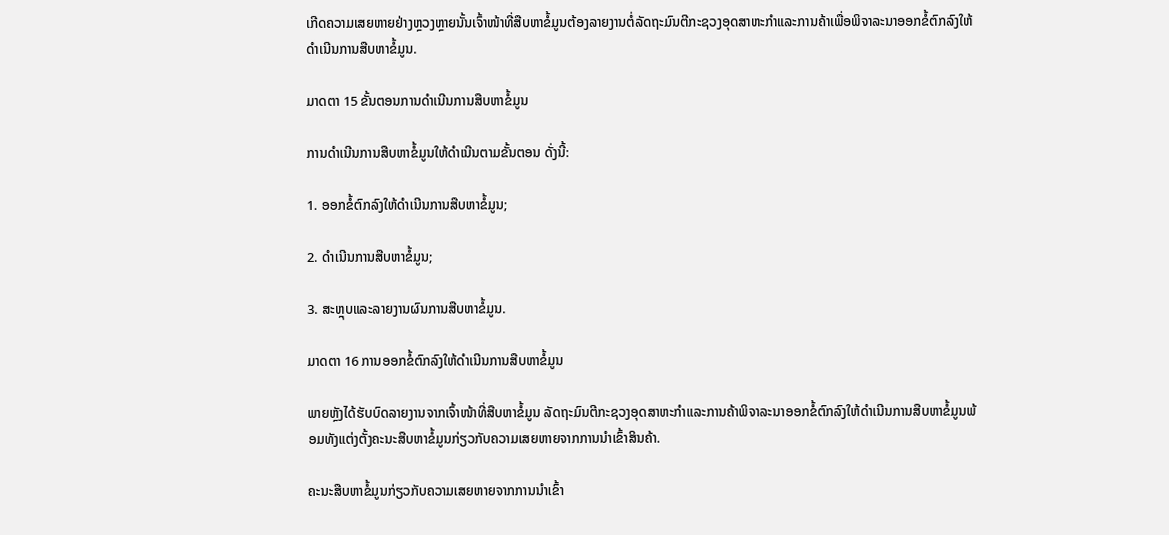ເກີດຄວາມເສຍຫາຍຢ່າງຫຼວງຫຼາຍນັ້ນເຈົ້າໜ້າທີ່ສືບຫາຂໍ້ມູນຕ້ອງລາຍງານຕໍ່ລັດຖະມົນຕີກະຊວງອຸດສາຫະກໍາແລະການຄ້າເພື່ອພິຈາລະນາອອກຂໍ້ຕົກລົງໃຫ້ດຳເນີນການສືບຫາຂໍ້ມູນ.

ມາດຕາ 15 ຂັ້ນຕອນການດໍາເນີນການສືບຫາຂໍ້ມູນ

ການດຳເນີນການສືບຫາຂໍ້ມູນໃຫ້ດໍາເນີນຕາມຂັ້ນຕອນ ດັ່ງນີ້:

1. ອອກຂໍ້ຕົກລົງໃຫ້ດໍາເນີນການສືບຫາຂໍ້ມູນ;

2. ດໍາເນີນການສືບຫາຂໍ້ມູນ;

3. ສະຫຼຸບແລະລາຍງານຜົນການສືບຫາຂໍ້ມູນ.

ມາດຕາ 16 ການອອກຂໍ້ຕົກລົງໃຫ້ດໍາເນີນການສືບຫາຂໍ້ມູນ

ພາຍຫຼັງໄດ້ຮັບບົດລາຍງານຈາກເຈົ້າໜ້າທີ່ສືບຫາຂໍ້ມູນ ລັດຖະມົນຕີກະຊວງອຸດສາຫະກໍາແລະການຄ້າພິຈາລະນາອອກຂໍ້ຕົກລົງໃຫ້ດຳເນີນການສືບຫາຂໍ້ມູນພ້ອມທັງແຕ່ງຕັ້ງຄະນະສືບຫາຂໍ້ມູນກ່ຽວກັບຄວາມເສຍຫາຍຈາກການນຳເຂົ້າສິນຄ້າ.

ຄະນະສືບຫາຂໍ້ມູນກ່ຽວກັບຄວາມເສຍຫາຍຈາກການນຳເຂົ້າ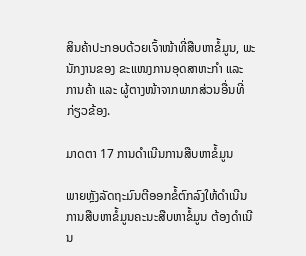ສິນຄ້າປະກອບດ້ວຍເຈົ້າໜ້າທີ່ສືບຫາຂໍ້ມູນ, ພະນັກງານຂອງ ຂະແໜງການອຸດສາຫະກໍາ ແລະ ການຄ້າ ແລະ ຜູ້ຕາງໜ້າຈາກພາກສ່ວນອື່ນທີ່ກ່ຽວຂ້ອງ.

ມາດຕາ 17 ການດໍາເນີນການສືບຫາຂໍ້ມູນ

ພາຍຫຼັງລັດຖະມົນຕີອອກຂໍ້ຕົກລົງໃຫ້ດໍາເນີນການສືບຫາຂໍ້ມູນຄະນະສືບຫາຂໍ້ມູນ ຕ້ອງດໍາເນີນ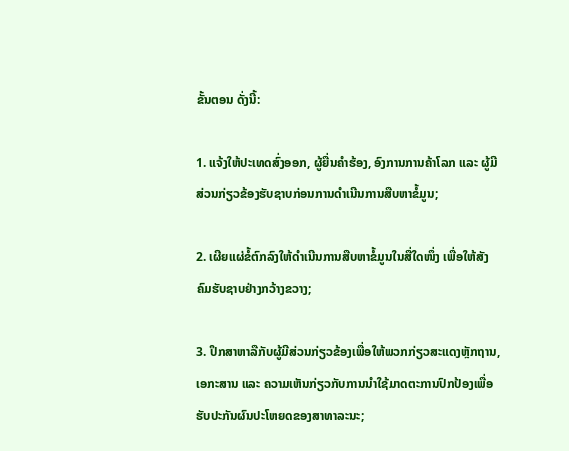ຂັ້ນຕອນ ດັ່ງນີ້:

1. ແຈ້ງໃຫ້ປະເທດສົ່ງອອກ, ຜູ້ຍື່ນຄໍາຮ້ອງ, ອົງການການຄ້າໂລກ ແລະ ຜູ້ມີສ່ວນກ່ຽວຂ້ອງຮັບຊາບກ່ອນການດໍາເນີນການສືບຫາຂໍ້ມູນ;

2. ເຜີຍແຜ່ຂໍ້ຕົກລົງໃຫ້ດໍາເນີນການສືບຫາຂໍ້ມູນໃນສື່ໃດໜຶ່ງ ເພື່ອໃຫ້ສັງຄົມຮັບຊາບຢ່າງກວ້າງຂວາງ;

3. ປຶກສາຫາລືກັບຜູ້ມີສ່ວນກ່ຽວຂ້ອງເພື່ອໃຫ້ພວກກ່ຽວສະແດງຫຼັກຖານ, ເອກະສານ ແລະ ຄວາມເຫັນກ່ຽວກັບການນຳໃຊ້ມາດຕະການປົກປ້ອງເພື່ອຮັບປະກັນຜົນປະໂຫຍດຂອງສາທາລະນະ;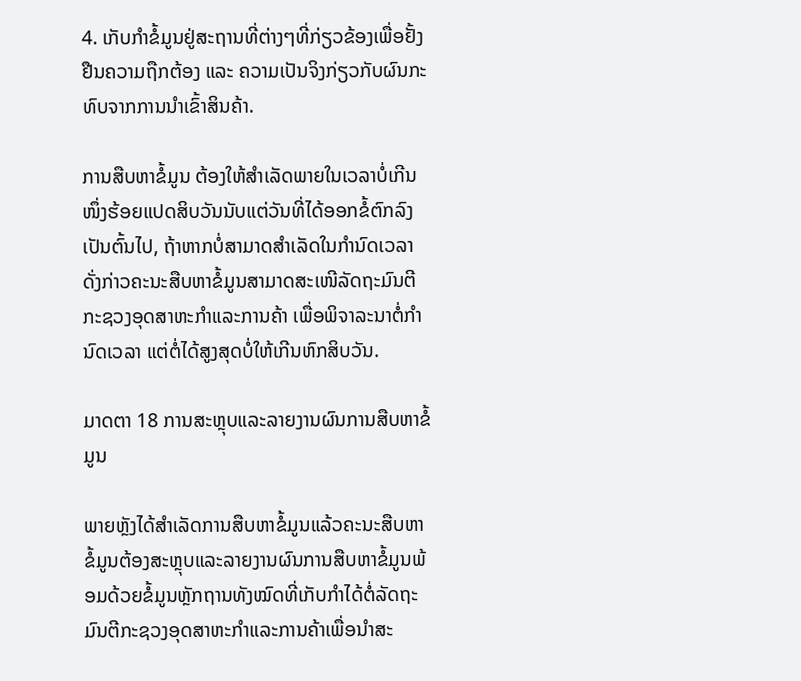4. ເກັບກຳຂໍ້ມູນຢູ່ສະຖານທີ່ຕ່າງໆທີ່ກ່ຽວຂ້ອງເພື່ອຢັ້ງຢືນຄວາມຖືກຕ້ອງ ແລະ ຄວາມເປັນຈິງກ່ຽວກັບຜົນກະທົບຈາກການນໍາເຂົ້າສິນຄ້າ.

ການສືບຫາຂໍ້ມູນ ຕ້ອງໃຫ້ສໍາເລັດພາຍໃນເວລາບໍ່ເກີນໜຶ່ງຮ້ອຍແປດສິບວັນນັບແຕ່ວັນທີ່ໄດ້ອອກຂໍ້ຕົກລົງເປັນຕົ້ນໄປ, ຖ້າຫາກບໍ່ສາມາດສໍາເລັດໃນກໍານົດເວລາດັ່ງກ່າວຄະນະສືບຫາຂໍ້ມູນສາມາດສະເໜີລັດຖະມົນຕີກະຊວງອຸດສາຫະກໍາແລະການຄ້າ ເພື່ອພິຈາລະນາຕໍ່ກໍານົດເວລາ ແຕ່ຕໍ່ໄດ້ສູງສຸດບໍ່ໃຫ້ເກີນຫົກສິບວັນ.

ມາດຕາ 18 ການສະຫຼຸບແລະລາຍງານຜົນການສືບຫາຂໍ້ມູນ

ພາຍຫຼັງໄດ້ສໍາເລັດການສືບຫາຂໍ້ມູນແລ້ວຄະນະສືບຫາຂໍ້ມູນຕ້ອງສະຫຼຸບແລະລາຍງານຜົນການສືບຫາຂໍ້ມູນພ້ອມດ້ວຍຂໍ້ມູນຫຼັກຖານທັງໝົດທີ່ເກັບກໍາໄດ້ຕໍ່ລັດຖະມົນຕີກະຊວງອຸດສາຫະກໍາແລະການຄ້າເພື່ອນໍາສະ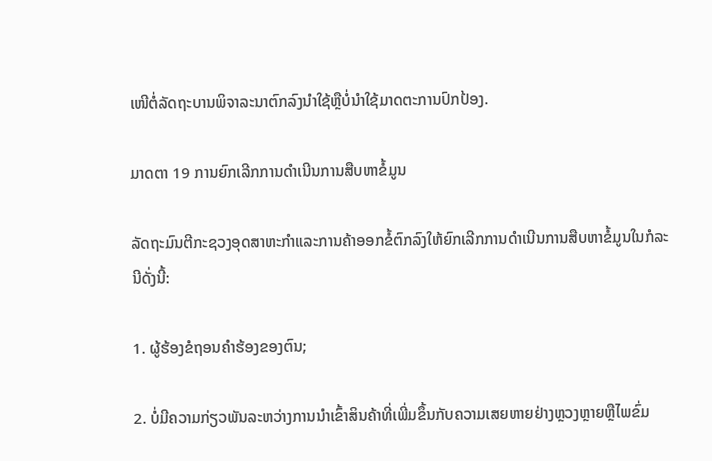ເໜີຕໍ່ລັດຖະບານພິຈາລະນາຕົກລົງນຳໃຊ້ຫຼືບໍ່ນໍາໃຊ້ມາດຕະການປົກປ້ອງ.

ມາດຕາ 19 ການຍົກເລີກການດໍາເນີນການສືບຫາຂໍ້ມູນ

ລັດຖະມົນຕີກະຊວງອຸດສາຫະກໍາແລະການຄ້າອອກຂໍ້ຕົກລົງໃຫ້ຍົກເລີກການດໍາເນີນການສືບຫາຂໍ້ມູນໃນກໍລະນີດັ່ງນີ້:

1. ຜູ້ຮ້ອງຂໍຖອນຄໍາຮ້ອງຂອງຕົນ;

2. ບໍ່ມີຄວາມກ່ຽວພັນລະຫວ່າງການນໍາເຂົ້າສິນຄ້າທີ່ເພີ່ມຂຶ້ນກັບຄວາມເສຍຫາຍຢ່າງຫຼວງຫຼາຍຫຼືໄພຂົ່ມ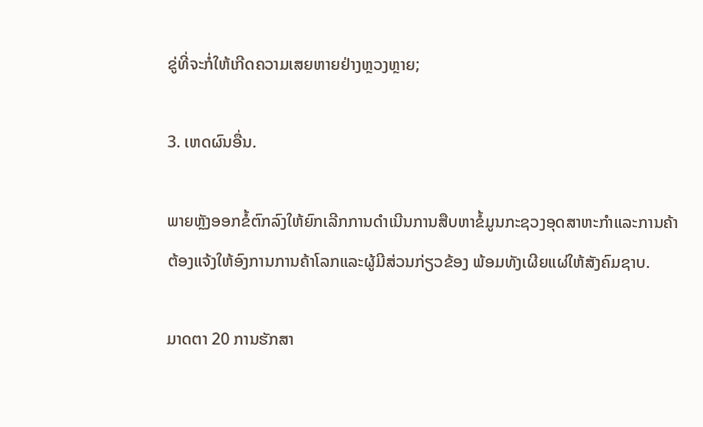ຂູ່ທີ່ຈະກໍ່ໃຫ້ເກີດຄວາມເສຍຫາຍຢ່າງຫຼວງຫຼາຍ;

3. ເຫດຜົນອື່ນ.

ພາຍຫຼັງອອກຂໍ້ຕົກລົງໃຫ້ຍົກເລີກການດຳເນີນການສືບຫາຂໍ້ມູນກະຊວງອຸດສາຫະກໍາແລະການຄ້າຕ້ອງແຈ້ງໃຫ້ອົງການການຄ້າໂລກແລະຜູ້ມີສ່ວນກ່ຽວຂ້ອງ ພ້ອມທັງເຜີຍແຜ່ໃຫ້ສັງຄົມຊາບ.

ມາດຕາ 20 ການຮັກສາ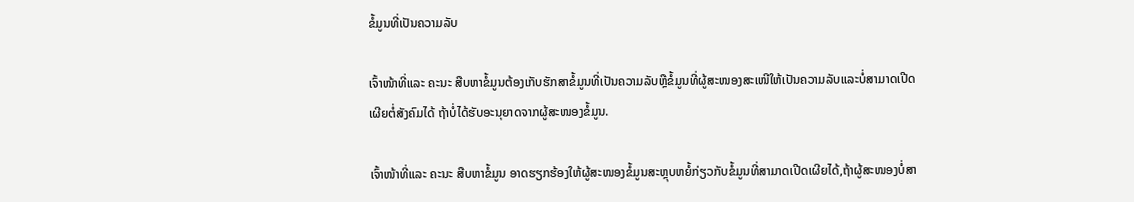ຂໍ້ມູນທີ່ເປັນຄວາມລັບ

ເຈົ້າໜ້າທີ່ແລະ ຄະນະ ສືບຫາຂໍ້ມູນຕ້ອງເກັບຮັກສາຂໍ້ມູນທີ່ເປັນຄວາມລັບຫຼືຂໍ້ມູນທີ່ຜູ້ສະໜອງສະເໜີໃຫ້ເປັນຄວາມລັບແລະບໍ່ສາມາດເປີດເຜີຍຕໍ່ສັງຄົມໄດ້ ຖ້າບໍ່ໄດ້ຮັບອະນຸຍາດຈາກຜູ້ສະໜອງຂໍ້ມູນ.

ເຈົ້າໜ້າທີ່ແລະ ຄະນະ ສືບຫາຂໍ້ມູນ ອາດຮຽກຮ້ອງໃຫ້ຜູ້ສະໜອງຂໍ້ມູນສະຫຼຸບຫຍໍ້ກ່ຽວກັບຂໍ້ມູນທີ່ສາມາດເປີດເຜີຍໄດ້,ຖ້າຜູ້ສະໜອງບໍ່ສາ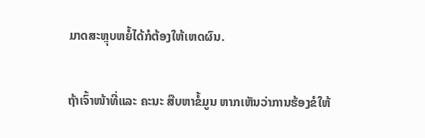ມາດສະຫຼຸບຫຍໍ້ໄດ້ກໍຕ້ອງໃຫ້ເຫດຜົນ.

ຖ້າເຈົ້າໜ້າທີ່ແລະ ຄະນະ ສືບຫາຂໍ້ມູນ ຫາກເຫັນວ່າການຮ້ອງຂໍໃຫ້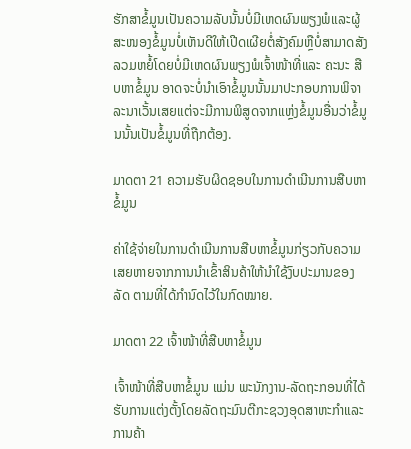ຮັກສາຂໍ້ມູນເປັນຄວາມລັບນັ້ນບໍ່ມີເຫດຜົນພຽງພໍແລະຜູ້ສະໜອງຂໍ້ມູນບໍ່ເຫັນດີໃຫ້ເປີດເຜີຍຕໍ່ສັງຄົມຫຼືບໍ່ສາມາດສັງລວມຫຍໍ້ໂດຍບໍ່ມີເຫດຜົນພຽງພໍເຈົ້າໜ້າທີ່ແລະ ຄະນະ ສືບຫາຂໍ້ມູນ ອາດຈະບໍ່ນໍາເອົາຂໍ້ມູນນັ້ນມາປະກອບການພິຈາລະນາເວັ້ນເສຍແຕ່ຈະມີການພິສູດຈາກແຫຼ່ງຂໍ້ມູນອື່ນວ່າຂໍ້ມູນນັ້ນເປັນຂໍ້ມູນທີ່ຖືກຕ້ອງ.

ມາດຕາ 21 ຄວາມຮັບຜິດຊອບໃນການດໍາເນີນການສືບຫາຂໍ້ມູນ

ຄ່າໃຊ້ຈ່າຍໃນການດໍາເນີນການສືບຫາຂໍ້ມູນກ່ຽວກັບຄວາມເສຍຫາຍຈາກການນໍາເຂົ້າສິນຄ້າໃຫ້ນໍາໃຊ້ງົບປະມານຂອງລັດ ຕາມທີ່ໄດ້ກໍານົດໄວ້ໃນກົດໝາຍ.

ມາດຕາ 22 ເຈົ້າໜ້າທີ່ສືບຫາຂໍ້ມູນ

ເຈົ້າໜ້າທີ່ສືບຫາຂໍ້ມູນ ແມ່ນ ພະນັກງານ-ລັດຖະກອນທີ່ໄດ້ຮັບການແຕ່ງຕັ້ງໂດຍລັດຖະມົນຕີກະຊວງອຸດສາຫະກຳແລະການຄ້າ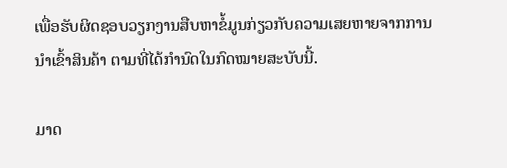ເພື່ອຮັບຜິດຊອບວຽກງານສືບຫາຂໍ້ມູນກ່ຽວກັບຄວາມເສຍຫາຍຈາກການນໍາເຂົ້າສິນຄ້າ ຕາມທີ່ໄດ້ກຳນົດໃນກົດໝາຍສະບັບນີ້.

ມາດ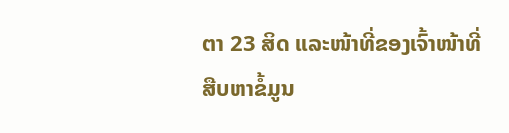ຕາ 23 ສິດ ແລະໜ້າທີ່ຂອງເຈົ້າໜ້າທີ່ສືບຫາຂໍ້ມູນ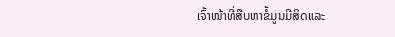ເຈົ້າໜ້າທີ່ສືບຫາຂໍ້ມູນມີສິດແລະ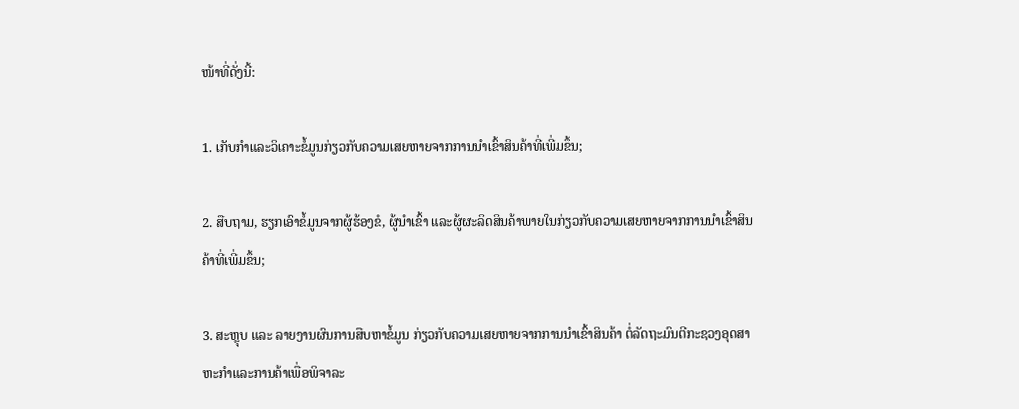ໜ້າທີ່ດັ່ງນີ້:

1. ເກັບກໍາແລະວິເຄາະຂໍ້ມູນກ່ຽວກັບຄວາມເສຍຫາຍຈາກການນໍາເຂົ້າສິນຄ້າທີ່ເພີ່ມຂຶ້ນ;

2. ສືບຖາມ, ຮຽກເອົາຂໍ້ມູນຈາກຜູ້ຮ້ອງຂໍ, ຜູ້ນຳເຂົ້າ ແລະຜູ້ຜະລິດສິນຄ້າພາຍໃນກ່ຽວກັບຄວາມເສຍຫາຍຈາກການນໍາເຂົ້າສິນຄ້າທີ່ເພີ່ມຂຶ້ນ;

3. ສະຫຼຸບ ແລະ ລາຍງານຜົນການສືບຫາຂໍ້ມູນ ກ່ຽວກັບຄວາມເສຍຫາຍຈາກການນໍາເຂົ້າສິນຄ້າ ຕໍ່ລັດຖະມົນຕີກະຊວງອຸດສາຫະກໍາແລະການຄ້າເພື່ອພິຈາລະ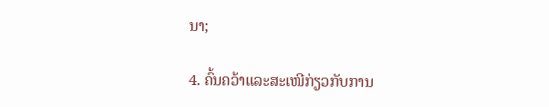ນາ;

4. ຄົ້ນຄວ້າແລະສະເໜີກ່ຽວກັບການ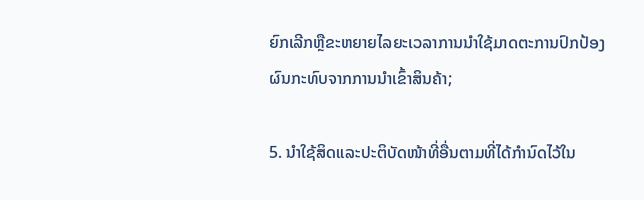ຍົກເລີກຫຼືຂະຫຍາຍໄລຍະເວລາການນໍາໃຊ້ມາດຕະການປົກປ້ອງຜົນກະທົບຈາກການນຳເຂົ້າສິນຄ້າ;

5. ນໍາໃຊ້ສິດແລະປະຕິບັດໜ້າທີ່ອື່ນຕາມທີ່ໄດ້ກໍານົດໄວ້ໃນ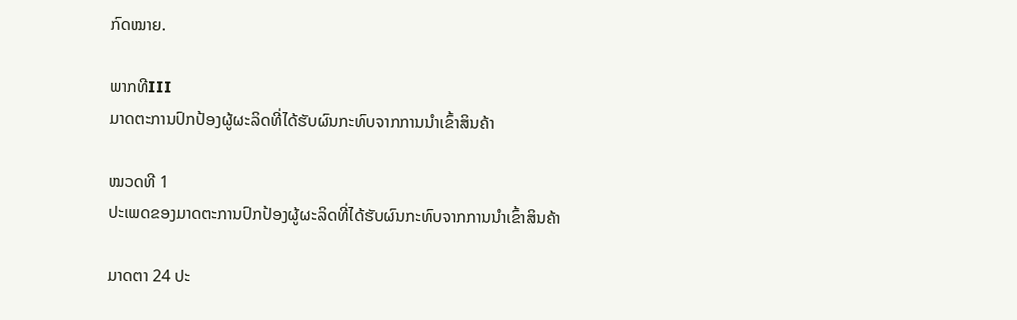ກົດໝາຍ.

ພາກທີIII
ມາດຕະການປົກປ້ອງຜູ້ຜະລິດທີ່ໄດ້ຮັບຜົນກະທົບຈາກການນໍາເຂົ້າສິນຄ້າ

ໝວດທີ 1
ປະເພດຂອງມາດຕະການປົກປ້ອງຜູ້ຜະລິດທີ່ໄດ້ຮັບຜົນກະທົບຈາກການນໍາເຂົ້າສິນຄ້າ

ມາດຕາ 24 ປະ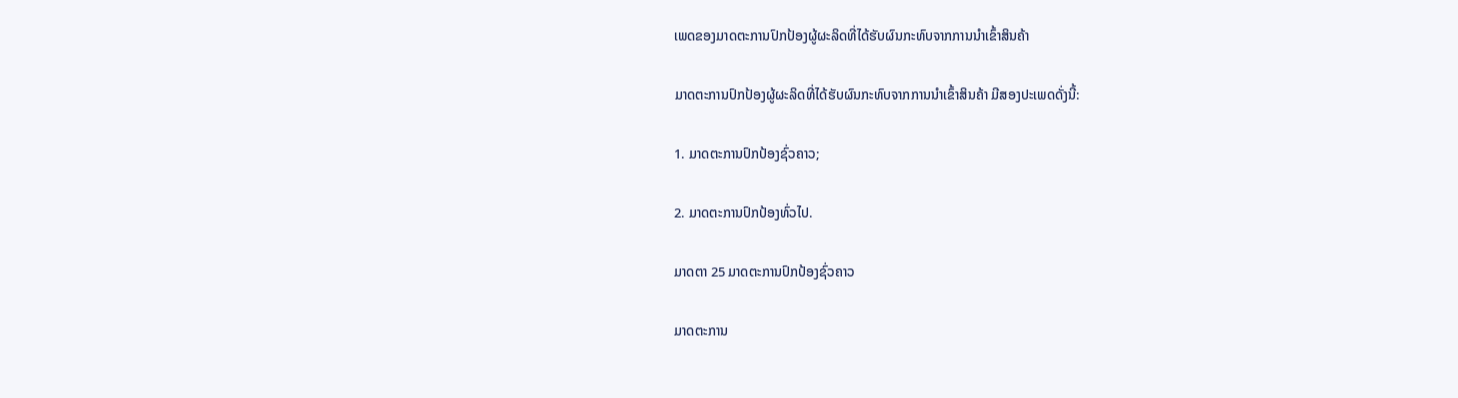ເພດຂອງມາດຕະການປົກປ້ອງຜູ້ຜະລິດທີ່ໄດ້ຮັບຜົນກະທົບຈາກການນໍາເຂົ້າສິນຄ້າ

ມາດຕະການປົກປ້ອງຜູ້ຜະລິດທີ່ໄດ້ຮັບຜົນກະທົບຈາກການນໍາເຂົ້າສິນຄ້າ ມີສອງປະເພດດັ່ງນີ້:

1. ມາດຕະການປົກປ້ອງຊົ່ວຄາວ;

2. ມາດຕະການປົກປ້ອງທົ່ວໄປ.

ມາດຕາ 25 ມາດຕະການປົກປ້ອງຊົ່ວຄາວ

ມາດຕະການ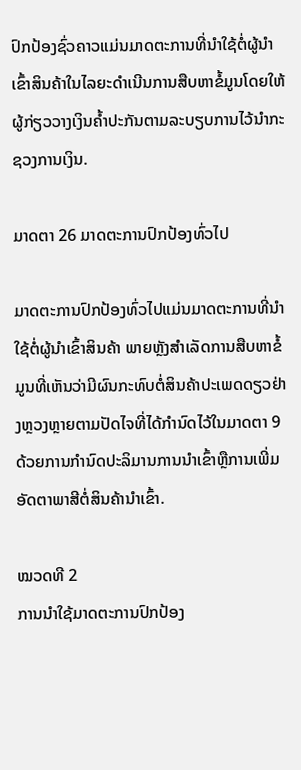ປົກປ້ອງຊົ່ວຄາວແມ່ນມາດຕະການທີ່ນໍາໃຊ້ຕໍ່ຜູ້ນໍາເຂົ້າສິນຄ້າໃນໄລຍະດໍາເນີນການສືບຫາຂໍ້ມູນໂດຍໃຫ້ຜູ້ກ່ຽວວາງເງິນຄໍ້າປະກັນຕາມລະບຽບການໄວ້ນຳກະຊວງການເງິນ.

ມາດຕາ 26 ມາດຕະການປົກປ້ອງທົ່ວໄປ

ມາດຕະການປົກປ້ອງທົ່ວໄປແມ່ນມາດຕະການທີ່ນໍາໃຊ້ຕໍ່ຜູ້ນໍາເຂົ້າສິນຄ້າ ພາຍຫຼັງສໍາເລັດການສືບຫາຂໍ້ມູນທີ່ເຫັນວ່າມີຜົນກະທົບຕໍ່ສິນຄ້າປະເພດດຽວຢ່າງຫຼວງຫຼາຍຕາມປັດໄຈທີ່ໄດ້ກໍານົດໄວ້ໃນມາດຕາ 9 ດ້ວຍການກໍານົດປະລິມານການນໍາເຂົ້າຫຼືການເພີ່ມອັດຕາພາສີຕໍ່ສິນຄ້ານໍາເຂົ້າ.

ໝວດທີ 2
ການນໍາໃຊ້ມາດຕະການປົກປ້ອງ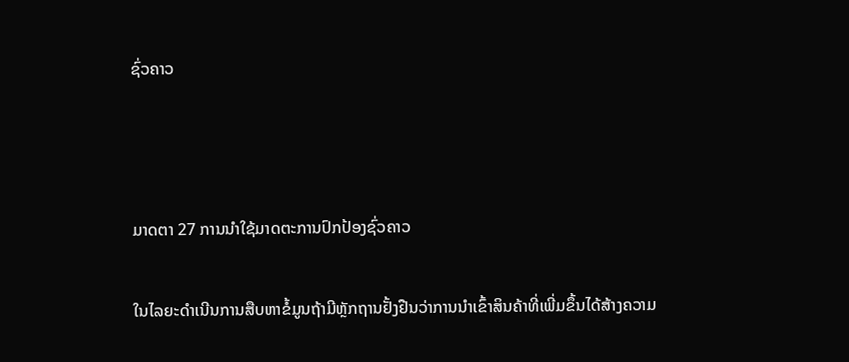ຊົ່ວຄາວ



ມາດຕາ 27 ການນໍາໃຊ້ມາດຕະການປົກປ້ອງຊົ່ວຄາວ

ໃນໄລຍະດໍາເນີນການສືບຫາຂໍ້ມູນຖ້າມີຫຼັກຖານຢັ້ງຢືນວ່າການນຳເຂົ້າສິນຄ້າທີ່ເພີ່ມຂຶ້ນໄດ້ສ້າງຄວາມ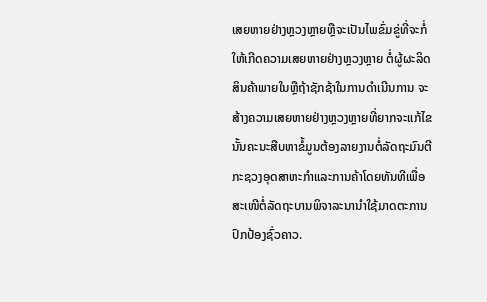ເສຍຫາຍຢ່າງຫຼວງຫຼາຍຫຼືຈະເປັນໄພຂົ່ມຂູ່ທີ່ຈະກໍ່ໃຫ້ເກີດຄວາມເສຍຫາຍຢ່າງຫຼວງຫຼາຍ ຕໍ່ຜູ້ຜະລິດສິນຄ້າພາຍໃນຫຼືຖ້າຊັກຊ້າໃນການດໍາເນີນການ ຈະສ້າງຄວາມເສຍຫາຍຢ່າງຫຼວງຫຼາຍທີ່ຍາກຈະແກ້ໄຂນັ້ນຄະນະສືບຫາຂໍ້ມູນຕ້ອງລາຍງານຕໍ່ລັດຖະມົນຕີກະຊວງອຸດສາຫະກຳແລະການຄ້າໂດຍທັນທີເພື່ອສະເໜີຕໍ່ລັດຖະບານພິຈາລະນານຳໃຊ້ມາດຕະການປົກປ້ອງຊົ່ວຄາວ.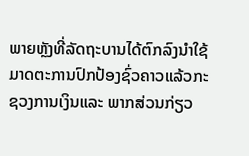ພາຍຫຼັງທີ່ລັດຖະບານໄດ້ຕົກລົງນໍາໃຊ້ມາດຕະການປົກປ້ອງຊົ່ວຄາວແລ້ວກະຊວງການເງິນແລະ ພາກສ່ວນກ່ຽວ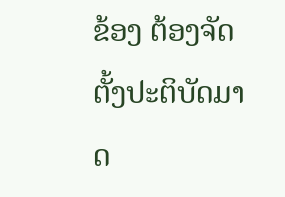ຂ້ອງ ຕ້ອງຈັດຕັ້ງປະຕິບັດມາດ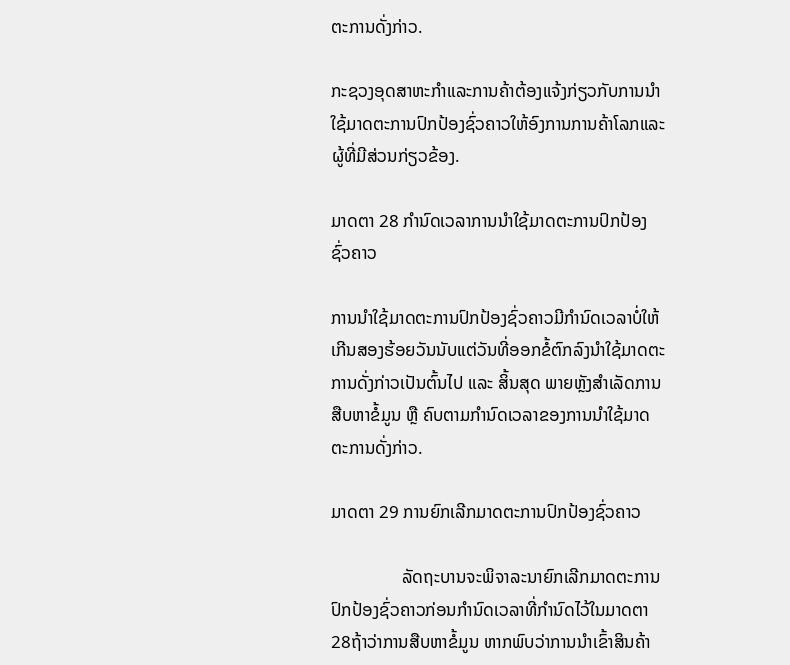ຕະການດັ່ງກ່າວ.

ກະຊວງອຸດສາຫະກໍາແລະການຄ້າຕ້ອງແຈ້ງກ່ຽວກັບການນໍາໃຊ້ມາດຕະການປົກປ້ອງຊົ່ວຄາວໃຫ້ອົງການການຄ້າໂລກແລະຜູ້ທີ່ມີສ່ວນກ່ຽວຂ້ອງ.

ມາດຕາ 28 ກໍານົດເວລາການນຳໃຊ້ມາດຕະການປົກປ້ອງຊົ່ວຄາວ

ການນໍາໃຊ້ມາດຕະການປົກປ້ອງຊົ່ວຄາວມີກໍານົດເວລາບໍ່ໃຫ້ເກີນສອງຮ້ອຍວັນນັບແຕ່ວັນທີ່ອອກຂໍ້ຕົກລົງນໍາໃຊ້ມາດຕະການດັ່ງກ່າວເປັນຕົ້ນໄປ ແລະ ສິ້ນສຸດ ພາຍຫຼັງສໍາເລັດການສືບຫາຂໍ້ມູນ ຫຼື ຄົບຕາມກໍານົດເວລາຂອງການນໍາໃຊ້ມາດຕະການດັ່ງກ່າວ.

ມາດຕາ 29 ການຍົກເລີກມາດຕະການປົກປ້ອງຊົ່ວຄາວ

                ລັດຖະບານຈະພິຈາລະນາຍົກເລີກມາດຕະການປົກປ້ອງຊົ່ວຄາວກ່ອນກໍານົດເວລາທີ່ກຳນົດໄວ້ໃນມາດຕາ 28ຖ້າວ່າການສືບຫາຂໍ້ມູນ ຫາກພົບວ່າການນໍາເຂົ້າສິນຄ້າ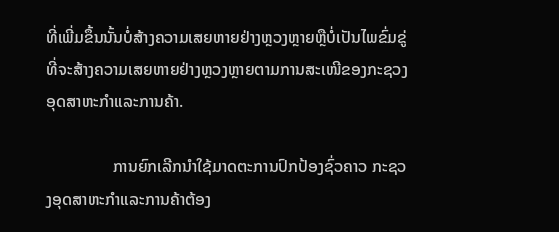ທີ່ເພີ່ມຂຶ້ນນັ້ນບໍ່ສ້າງຄວາມເສຍຫາຍຢ່າງຫຼວງຫຼາຍຫຼືບໍ່ເປັນໄພຂົ່ມຂູ່ທີ່ຈະສ້າງຄວາມເສຍຫາຍຢ່າງຫຼວງຫຼາຍຕາມການສະເໜີຂອງກະຊວງອຸດສາຫະກຳແລະການຄ້າ.

                ການຍົກເລີກນໍາໃຊ້ມາດຕະການປົກປ້ອງຊົ່ວຄາວ ກະຊວງອຸດສາຫະກຳແລະການຄ້າຕ້ອງ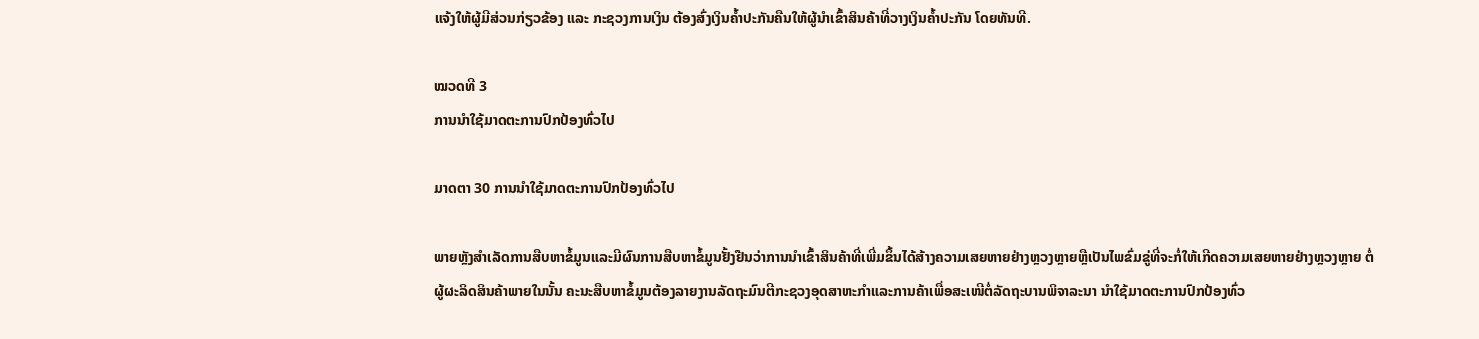ແຈ້ງໃຫ້ຜູ້ມີສ່ວນກ່ຽວຂ້ອງ ແລະ ກະຊວງການເງິນ ຕ້ອງສົ່ງເງິນຄໍ້າປະກັນຄືນໃຫ້ຜູ້ນໍາເຂົ້າສິນຄ້າທີ່ວາງເງິນຄໍ້າປະກັນ ໂດຍທັນທີ.

ໝວດທີ 3
ການນຳໃຊ້ມາດຕະການປົກປ້ອງທົ່ວໄປ

ມາດຕາ 30 ການນຳໃຊ້ມາດຕະການປົກປ້ອງທົ່ວໄປ

ພາຍຫຼັງສໍາເລັດການສືບຫາຂໍ້ມູນແລະມີຜົນການສືບຫາຂໍ້ມູນຢັ້ງຢືນວ່າການນໍາເຂົ້າສິນຄ້າທີ່ເພີ່ມຂຶ້ນໄດ້ສ້າງຄວາມເສຍຫາຍຢ່າງຫຼວງຫຼາຍຫຼືເປັນໄພຂົ່ມຂູ່ທີ່ຈະກໍ່ໃຫ້ເກີດຄວາມເສຍຫາຍຢ່າງຫຼວງຫຼາຍ ຕໍ່ຜູ້ຜະລິດສິນຄ້າພາຍໃນນັ້ນ ຄະນະສືບຫາຂໍ້ມູນຕ້ອງລາຍງານລັດຖະມົນຕີກະຊວງອຸດສາຫະກໍາແລະການຄ້າເພື່ອສະເໜີຕໍ່ລັດຖະບານພິຈາລະນາ ນຳໃຊ້ມາດຕະການປົກປ້ອງທົ່ວ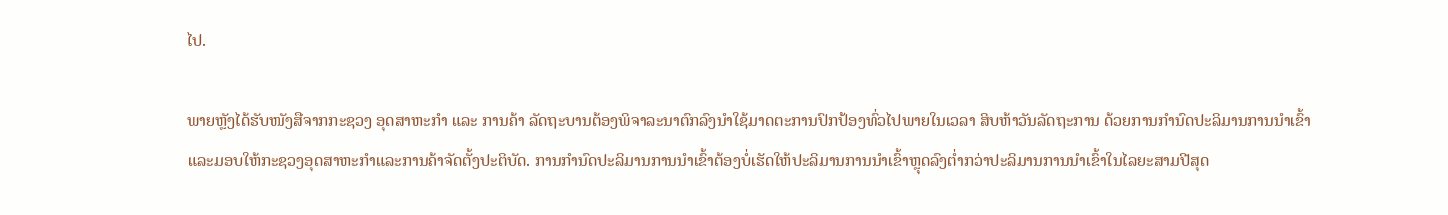ໄປ.

ພາຍຫຼັງໄດ້ຮັບໜັງສືຈາກກະຊວງ ອຸດສາຫະກໍາ ແລະ ການຄ້າ ລັດຖະບານຕ້ອງພິຈາລະນາຕົກລົງນຳໃຊ້ມາດຕະການປົກປ້ອງທົ່ວໄປພາຍໃນເວລາ ສິບຫ້າວັນລັດຖະການ ດ້ວຍການກໍານົດປະລິມານການນໍາເຂົ້າແລະມອບໃຫ້ກະຊວງອຸດສາຫະກໍາແລະການຄ້າຈັດຕັ້ງປະຕິບັດ. ການກໍານົດປະລິມານການນໍາເຂົ້າຕ້ອງບໍ່ເຮັດໃຫ້ປະລິມານການນໍາເຂົ້າຫຼຸດລົງຕໍ່າກວ່າປະລິມານການນຳເຂົ້າໃນໄລຍະສາມປີສຸດ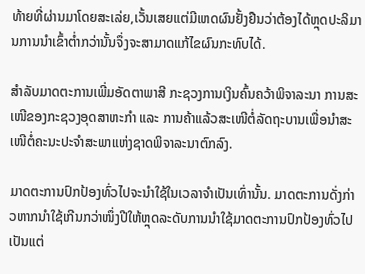ທ້າຍທີ່ຜ່ານມາໂດຍສະເລ່ຍ,ເວັ້ນເສຍແຕ່ມີເຫດຜົນຢັ້ງຢືນວ່າຕ້ອງໄດ້ຫຼຸດປະລິມານການນໍາເຂົ້າຕໍ່າກວ່ານັ້ນຈຶ່ງຈະສາມາດແກ້ໄຂຜົນກະທົບໄດ້.

ສໍາລັບມາດຕະການເພີ່ມອັດຕາພາສີ ກະຊວງການເງິນຄົ້ນຄວ້າພິຈາລະນາ ການສະເໜີຂອງກະຊວງອຸດສາຫະກໍາ ແລະ ການຄ້າແລ້ວສະເໜີຕໍ່ລັດຖະບານເພື່ອນຳສະເໜີຕໍ່ຄະນະປະຈໍາສະພາແຫ່ງຊາດພິຈາລະນາຕົກລົງ.

ມາດຕະການປົກປ້ອງທົ່ວໄປຈະນໍາໃຊ້ໃນເວລາຈໍາເປັນເທົ່ານັ້ນ. ມາດຕະການດັ່ງກ່າວຫາກນໍາໃຊ້ເກີນກວ່າໜຶ່ງປີໃຫ້ຫຼຸດລະດັບການນໍາໃຊ້ມາດຕະການປົກປ້ອງທົ່ວໄປເປັນແຕ່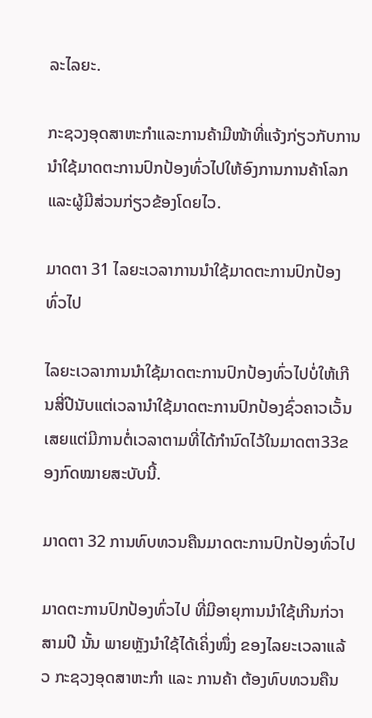ລະໄລຍະ.

ກະຊວງອຸດສາຫະກໍາແລະການຄ້າມີໜ້າທີ່ແຈ້ງກ່ຽວກັບການນໍາໃຊ້ມາດຕະການປົກປ້ອງທົ່ວໄປໃຫ້ອົງການການຄ້າໂລກແລະຜູ້ມີສ່ວນກ່ຽວຂ້ອງໂດຍໄວ.

ມາດຕາ 31 ໄລຍະເວລາການນຳໃຊ້ມາດຕະການປົກປ້ອງທົ່ວໄປ

ໄລຍະເວລາການນຳໃຊ້ມາດຕະການປົກປ້ອງທົ່ວໄປບໍ່ໃຫ້ເກີນສີ່ປີນັບແຕ່ເວລານໍາໃຊ້ມາດຕະການປົກປ້ອງຊົ່ວຄາວເວັ້ນເສຍແຕ່ມີການຕໍ່ເວລາຕາມທີ່ໄດ້ກໍານົດໄວ້ໃນມາດຕາ33ຂອງກົດໝາຍສະບັບນີ້.

ມາດຕາ 32 ການທົບທວນຄືນມາດຕະການປົກປ້ອງທົ່ວໄປ

ມາດຕະການປົກປ້ອງທົ່ວໄປ ທີ່ມີອາຍຸການນໍາໃຊ້ເກີນກ່ວາ ສາມປີ ນັ້ນ ພາຍຫຼັງນໍາໃຊ້ໄດ້ເຄິ່ງໜຶ່ງ ຂອງໄລຍະເວລາແລ້ວ ກະຊວງອຸດສາຫະກໍາ ແລະ ການຄ້າ ຕ້ອງທົບທວນຄືນ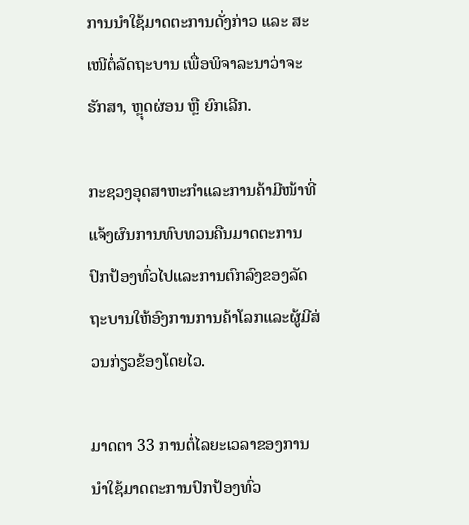ການນໍາໃຊ້ມາດຕະການດັ່ງກ່າວ ແລະ ສະເໜີຕໍ່ລັດຖະບານ ເພື່ອພິຈາລະນາວ່າຈະ ຮັກສາ, ຫຼຸດຜ່ອນ ຫຼື ຍົກເລີກ.

ກະຊວງອຸດສາຫະກໍາແລະການຄ້າມີໜ້າທີ່ແຈ້ງຜົນການທົບທວນຄືນມາດຕະການປົກປ້ອງທົ່ວໄປແລະການຕົກລົງຂອງລັດຖະບານໃຫ້ອົງການການຄ້າໂລກແລະຜູ້ມີສ່ວນກ່ຽວຂ້ອງໂດຍໄວ.

ມາດຕາ 33 ການຕໍ່ໄລຍະເວລາຂອງການນໍາໃຊ້ມາດຕະການປົກປ້ອງທົ່ວ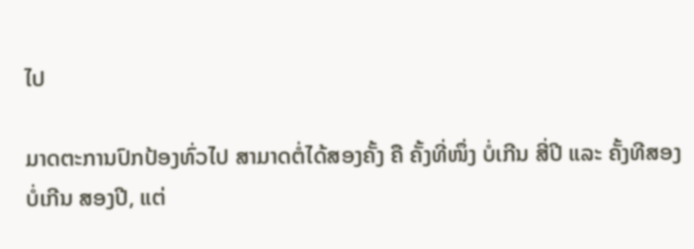ໄປ

ມາດຕະການປົກປ້ອງທົ່ວໄປ ສາມາດຕໍ່ໄດ້ສອງຄັ້ງ ຄື ຄັ້ງທີ່ໜຶ່ງ ບໍ່ເກີນ ສີ່ປີ ແລະ ຄັ້ງທີສອງ ບໍ່ເກີນ ສອງປີ, ແຕ່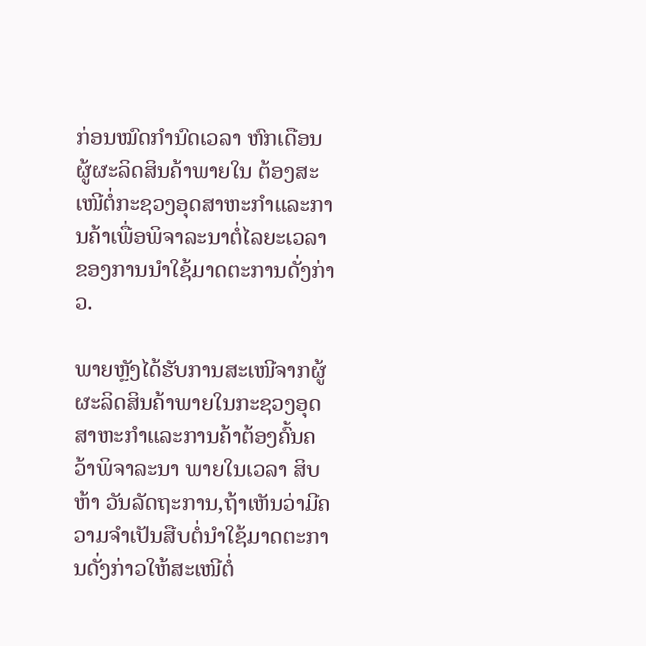ກ່ອນໝົດກໍານົດເວລາ ຫົກເດືອນຜູ້ຜະລິດສິນຄ້າພາຍໃນ ຕ້ອງສະເໜີຕໍ່ກະຊວງອຸດສາຫະກໍາແລະການຄ້າເພື່ອພິຈາລະນາຕໍ່ໄລຍະເວລາຂອງການນໍາໃຊ້ມາດຕະການດັ່ງກ່າວ.

ພາຍຫຼັງໄດ້ຮັບການສະເໜີຈາກຜູ້ຜະລິດສິນຄ້າພາຍໃນກະຊວງອຸດສາຫະກຳແລະການຄ້າຕ້ອງຄົ້ນຄວ້າພິຈາລະນາ ພາຍໃນເວລາ ສິບຫ້າ ວັນລັດຖະການ,ຖ້າເຫັນວ່າມີຄວາມຈໍາເປັນສືບຕໍ່ນໍາໃຊ້ມາດຕະການດັ່ງກ່າວໃຫ້ສະເໜີຕໍ່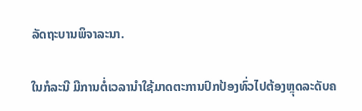ລັດຖະບານພິຈາລະນາ.

ໃນກໍລະນີ ມີການຕໍ່ເວລານໍາໃຊ້ມາດຕະການປົກປ້ອງທົ່ວໄປຕ້ອງຫຼຸດລະດັບຄ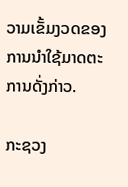ວາມເຂັ້ມງວດຂອງການນໍາໃຊ້ມາດຕະການດັ່ງກ່າວ.

ກະຊວງ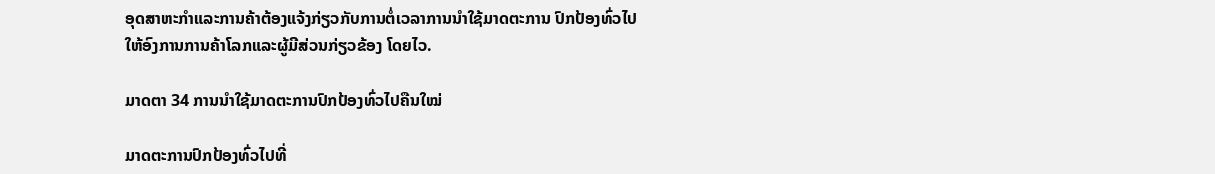ອຸດສາຫະກໍາແລະການຄ້າຕ້ອງແຈ້ງກ່ຽວກັບການຕໍ່ເວລາການນໍາໃຊ້ມາດຕະການ ປົກປ້ອງທົ່ວໄປໃຫ້ອົງການການຄ້າໂລກແລະຜູ້ມີສ່ວນກ່ຽວຂ້ອງ ໂດຍໄວ.

ມາດຕາ 34 ການນໍາໃຊ້ມາດຕະການປົກປ້ອງທົ່ວໄປຄືນໃໝ່

ມາດຕະການປົກປ້ອງທົ່ວໄປທີ່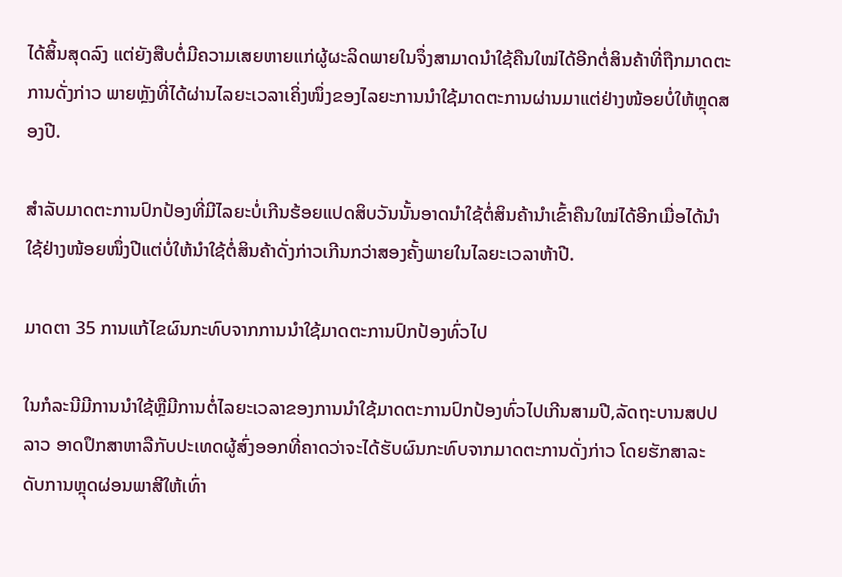ໄດ້ສິ້ນສຸດລົງ ແຕ່ຍັງສືບຕໍ່ມີຄວາມເສຍຫາຍແກ່ຜູ້ຜະລິດພາຍໃນຈຶ່ງສາມາດນໍາໃຊ້ຄືນໃໝ່ໄດ້ອີກຕໍ່ສິນຄ້າທີ່ຖືກມາດຕະການດັ່ງກ່າວ ພາຍຫຼັງທີ່ໄດ້ຜ່ານໄລຍະເວລາເຄິ່ງໜຶ່ງຂອງໄລຍະການນໍາໃຊ້ມາດຕະການຜ່ານມາແຕ່ຢ່າງໜ້ອຍບໍ່ໃຫ້ຫຼຸດສອງປີ.

ສໍາລັບມາດຕະການປົກປ້ອງທີ່ມີໄລຍະບໍ່ເກີນຮ້ອຍແປດສິບວັນນັ້ນອາດນໍາໃຊ້ຕໍ່ສິນຄ້ານໍາເຂົ້າຄືນໃໝ່ໄດ້ອີກເມື່ອໄດ້ນໍາໃຊ້ຢ່າງໜ້ອຍໜຶ່ງປີແຕ່ບໍ່ໃຫ້ນໍາໃຊ້ຕໍ່ສິນຄ້າດັ່ງກ່າວເກີນກວ່າສອງຄັ້ງພາຍໃນໄລຍະເວລາຫ້າປີ.

ມາດຕາ 35 ການແກ້ໄຂຜົນກະທົບຈາກການນໍາໃຊ້ມາດຕະການປົກປ້ອງທົ່ວໄປ

ໃນກໍລະນີມີການນໍາໃຊ້ຫຼືມີການຕໍ່ໄລຍະເວລາຂອງການນໍາໃຊ້ມາດຕະການປົກປ້ອງທົ່ວໄປເກີນສາມປີ,ລັດຖະບານສປປລາວ ອາດປຶກສາຫາລືກັບປະເທດຜູ້ສົ່ງອອກທີ່ຄາດວ່າຈະໄດ້ຮັບຜົນກະທົບຈາກມາດຕະການດັ່ງກ່າວ ໂດຍຮັກສາລະດັບການຫຼຸດຜ່ອນພາສີໃຫ້ເທົ່າ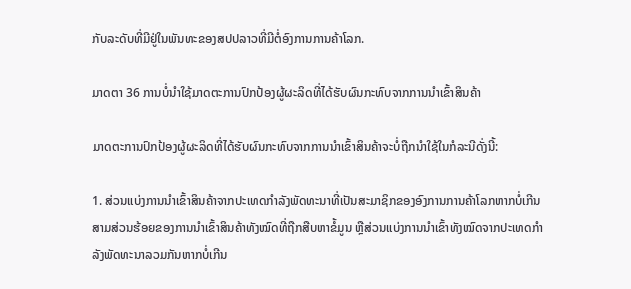ກັບລະດັບທີ່ມີຢູ່ໃນພັນທະຂອງສປປລາວທີ່ມີຕໍ່ອົງການການຄ້າໂລກ.

ມາດຕາ 36 ການບໍ່ນໍາໃຊ້ມາດຕະການປົກປ້ອງຜູ້ຜະລິດທີ່ໄດ້ຮັບຜົນກະທົບຈາກການນໍາເຂົ້າສິນຄ້າ

ມາດຕະການປົກປ້ອງຜູ້ຜະລິດທີ່ໄດ້ຮັບຜົນກະທົບຈາກການນໍາເຂົ້າສິນຄ້າຈະບໍ່ຖືກນຳໃຊ້ໃນກໍລະນີດັ່ງນີ້:

1. ສ່ວນແບ່ງການນໍາເຂົ້າສິນຄ້າຈາກປະເທດກຳລັງພັດທະນາທີ່ເປັນສະມາຊິກຂອງອົງການການຄ້າໂລກຫາກບໍ່ເກີນສາມສ່ວນຮ້ອຍຂອງການນຳເຂົ້າສິນຄ້າທັງໝົດທີ່ຖືກສືບຫາຂໍ້ມູນ ຫຼືສ່ວນແບ່ງການນຳເຂົ້າທັງໝົດຈາກປະເທດກໍາລັງພັດທະນາລວມກັນຫາກບໍ່ເກີນ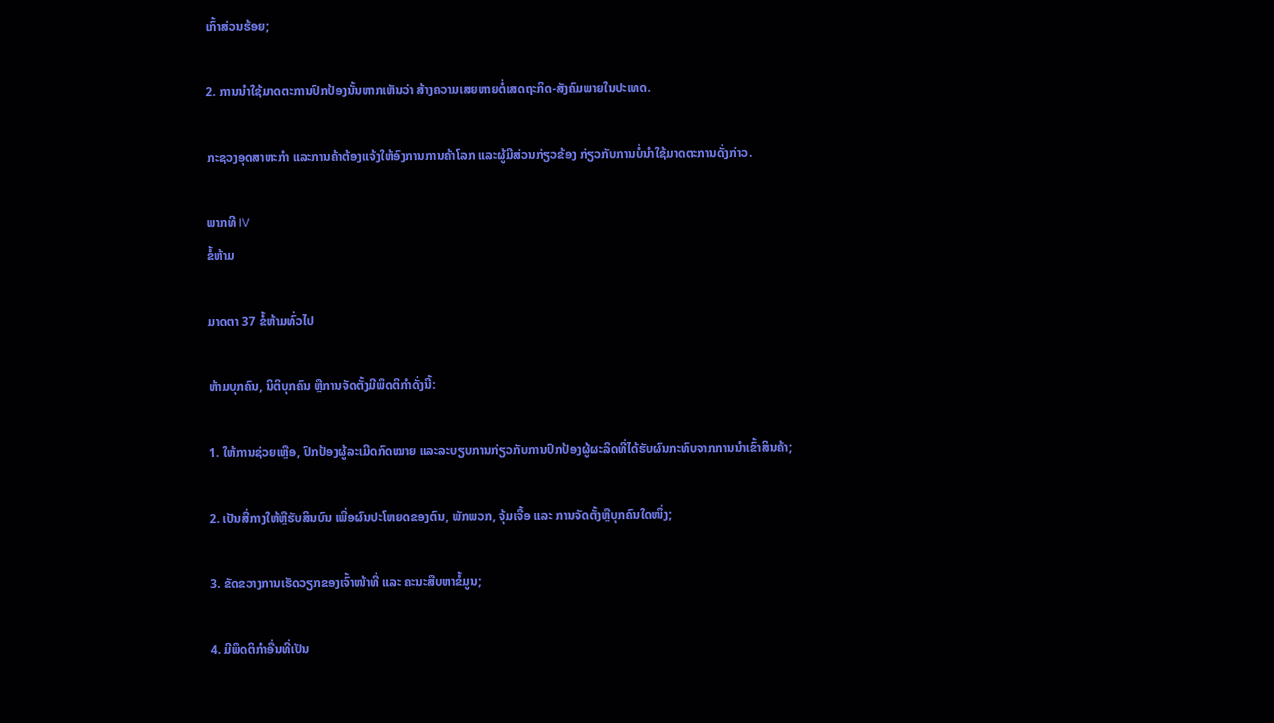ເກົ້າສ່ວນຮ້ອຍ;

2. ການນຳໃຊ້ມາດຕະການປົກປ້ອງນັ້ນຫາກເຫັນວ່າ ສ້າງຄວາມເສຍຫາຍຕໍ່ເສດຖະກິດ-ສັງຄົມພາຍໃນປະເທດ.

ກະຊວງອຸດສາຫະກໍາ ແລະການຄ້າຕ້ອງແຈ້ງໃຫ້ອົງການການຄ້າໂລກ ແລະຜູ້ມີສ່ວນກ່ຽວຂ້ອງ ກ່ຽວກັບການບໍ່ນໍາໃຊ້ມາດຕະການດັ່ງກ່າວ.

ພາກທີ IV
ຂໍ້ຫ້າມ

ມາດຕາ 37 ຂໍ້ຫ້າມທົ່ວໄປ

ຫ້າມບຸກຄົນ, ນິຕິບຸກຄົນ ຫຼືການຈັດຕັ້ງມີພຶດຕິກຳດັ່ງນີ້:

1. ໃຫ້ການຊ່ວຍເຫຼືອ, ປົກປ້ອງຜູ້ລະເມີດກົດໝາຍ ແລະລະບຽບການກ່ຽວກັບການປົກປ້ອງຜູ້ຜະລິດທີ່ໄດ້ຮັບຜົນກະທົບຈາກການນໍາເຂົ້າສິນຄ້າ;

2. ເປັນສື່ກາງໃຫ້ຫຼືຮັບສິນບົນ ເພື່ອຜົນປະໂຫຍດຂອງຕົນ, ພັກພວກ, ຈຸ້ມເຈື້ອ ແລະ ການຈັດຕັ້ງຫຼືບຸກຄົນໃດໜຶ່ງ;

3. ຂັດຂວາງການເຮັດວຽກຂອງເຈົ້າໜ້າທີ່ ແລະ ຄະນະສືບຫາຂໍ້ມູນ;

4. ມີພຶດຕິກຳອື່ນທີ່ເປັນ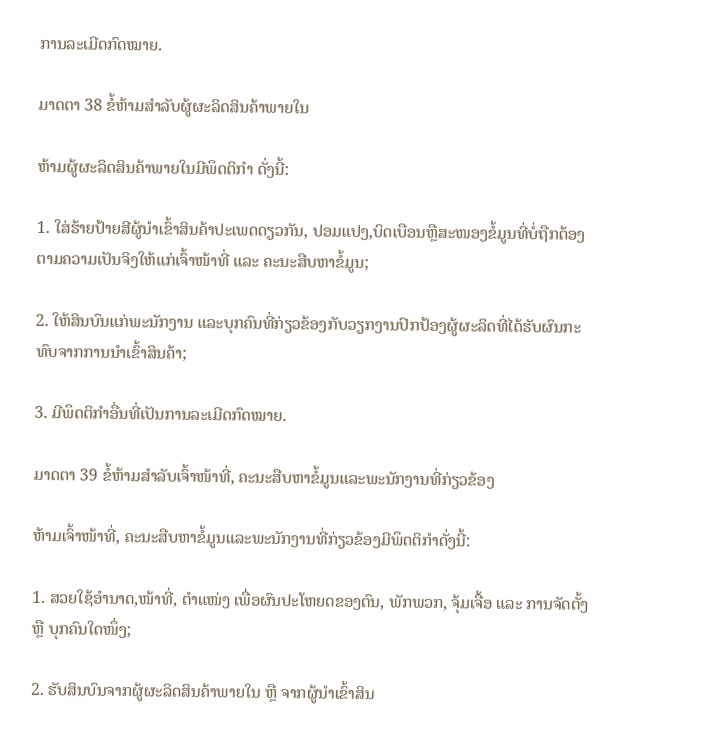ການລະເມີດກົດໝາຍ.

ມາດຕາ 38 ຂໍ້ຫ້າມສຳລັບຜູ້ຜະລິດສິນຄ້າພາຍໃນ

ຫ້າມຜູ້ຜະລິດສິນຄ້າພາຍໃນມີພຶດຕິກຳ ດັ່ງນີ້:

1. ໃສ່ຮ້າຍປ້າຍສີຜູ້ນໍາເຂົ້າສິນຄ້າປະເພດດຽວກັນ, ປອມແປງ,ບິດເບືອນຫຼືສະໜອງຂໍ້ມູນທີ່ບໍ່ຖືກຕ້ອງຕາມຄວາມເປັນຈິງໃຫ້ແກ່ເຈົ້າໜ້າທີ່ ແລະ ຄະນະສືບຫາຂໍ້ມູນ;

2. ໃຫ້ສິນບົນແກ່ພະນັກງານ ແລະບຸກຄົນທີ່ກ່ຽວຂ້ອງກັບວຽກງານປົກປ້ອງຜູ້ຜະລິດທີ່ໄດ້ຮັບຜົນກະທົບຈາກການນໍາເຂົ້າສິນຄ້າ;

3. ມີພຶດຕິກຳອື່ນທີ່ເປັນການລະເມີດກົດໝາຍ.

ມາດຕາ 39 ຂໍ້ຫ້າມສຳລັບເຈົ້າໜ້າທີ່, ຄະນະສືບຫາຂໍ້ມູນແລະພະນັກງານທີ່ກ່ຽວຂ້ອງ

ຫ້າມເຈົ້າໜ້າທີ່, ຄະນະສືບຫາຂໍ້ມູນແລະພະນັກງານທີ່ກ່ຽວຂ້ອງມີພຶດຕິກຳດັ່ງນີ້:

1. ສວຍໃຊ້ອຳນາດ,ໜ້າທີ່, ຕຳແໜ່ງ ເພື່ອຜົນປະໂຫຍດຂອງຕົນ, ພັກພວກ, ຈຸ້ມເຈື້ອ ແລະ ການຈັດຕັ້ງ ຫຼື ບຸກຄົນໃດໜຶ່ງ;

2. ຮັບສິນບົນຈາກຜູ້ຜະລິດສິນຄ້າພາຍໃນ ຫຼື ຈາກຜູ້ນຳເຂົ້າສິນ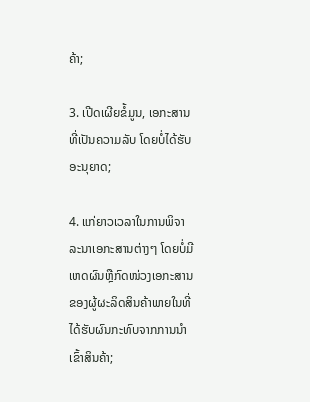ຄ້າ;

3. ເປີດເຜີຍຂໍ້ມູນ, ເອກະສານທີ່ເປັນຄວາມລັບ ໂດຍບໍ່ໄດ້ຮັບອະນຸຍາດ;

4. ແກ່ຍາວເວລາໃນການພິຈາລະນາເອກະສານຕ່າງໆ ໂດຍບໍ່ມີເຫດຜົນຫຼືກົດໜ່ວງເອກະສານຂອງຜູ້ຜະລິດສິນຄ້າພາຍໃນທີ່ໄດ້ຮັບຜົນກະທົບຈາກການນຳເຂົ້າສິນຄ້າ;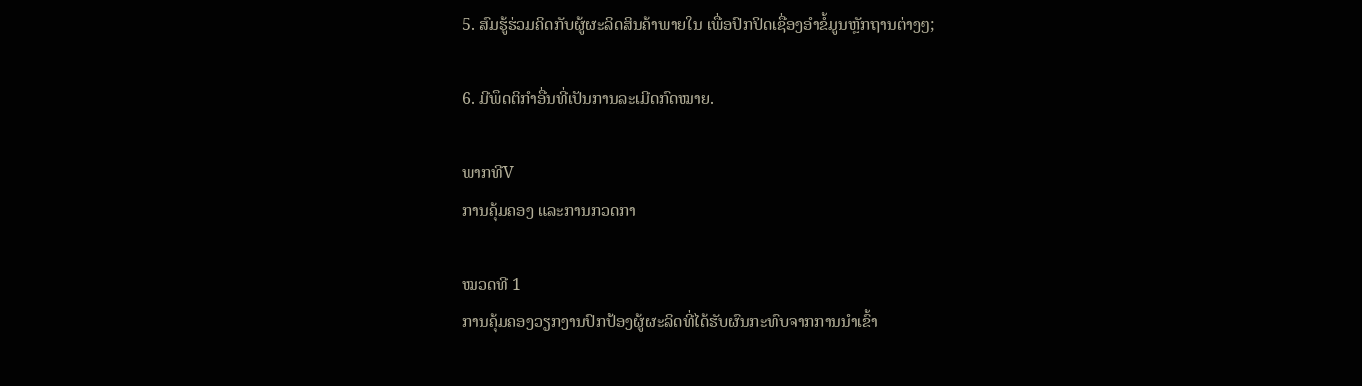5. ສົມຮູ້ຮ່ວມຄິດກັບຜູ້ຜະລິດສິນຄ້າພາຍໃນ ເພື່ອປົກປິດເຊື່ອງອຳຂໍ້ມູນຫຼັກຖານຕ່າງໆ;

6. ມີພຶດຕິກຳອື່ນທີ່ເປັນການລະເມີດກົດໝາຍ.

ພາກທີV
ການຄຸ້ມຄອງ ແລະການກວດກາ

ໝວດທີ 1
ການຄຸ້ມຄອງວຽກງານປົກປ້ອງຜູ້ຜະລິດທີ່ໄດ້ຮັບຜົນກະທົບຈາກການນໍາເຂົ້າ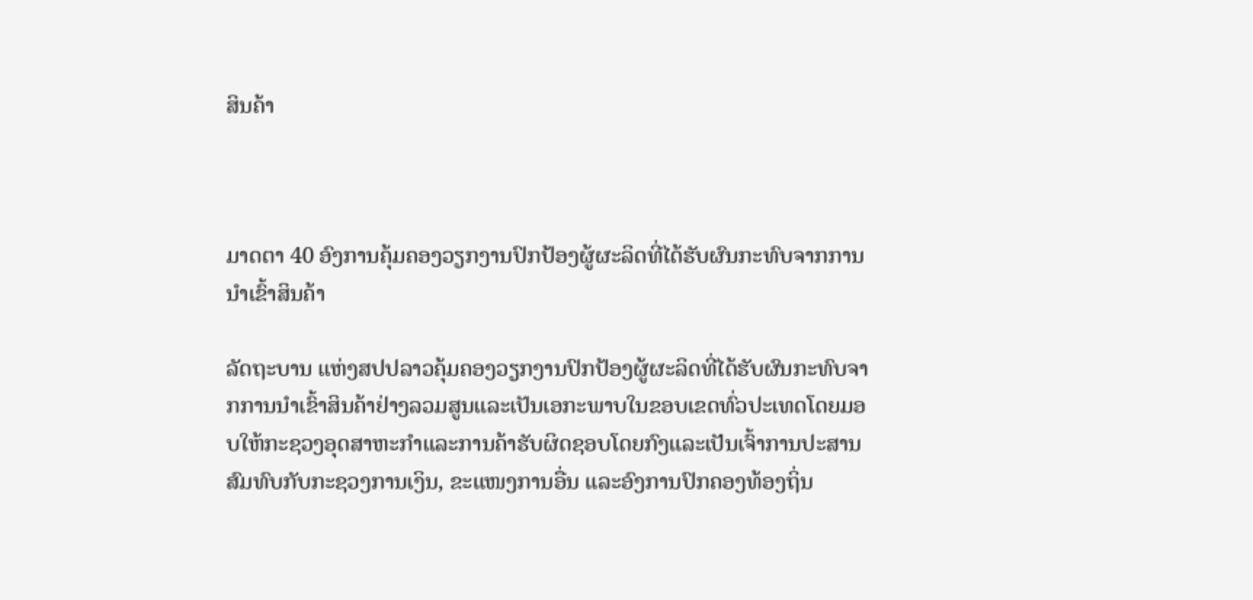ສິນຄ້າ



ມາດຕາ 40 ອົງການຄຸ້ມຄອງວຽກງານປົກປ້ອງຜູ້ຜະລິດທີ່ໄດ້ຮັບຜົນກະທົບຈາກການນໍາເຂົ້າສິນຄ້າ

ລັດຖະບານ ແຫ່ງສປປລາວຄຸ້ມຄອງວຽກງານປົກປ້ອງຜູ້ຜະລິດທີ່ໄດ້ຮັບຜົນກະທົບຈາກການນໍາເຂົ້າສິນຄ້າຢ່າງລວມສູນແລະເປັນເອກະພາບໃນຂອບເຂດທົ່ວປະເທດໂດຍມອບໃຫ້ກະຊວງອຸດສາຫະກຳແລະການຄ້າຮັບຜິດຊອບໂດຍກົງແລະເປັນເຈົ້າການປະສານສົມທົບກັບກະຊວງການເງິນ, ຂະແໜງການອື່ນ ແລະອົງການປົກຄອງທ້ອງຖິ່ນ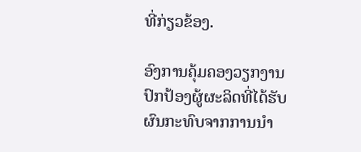ທີ່ກ່ຽວຂ້ອງ.

ອົງການຄຸ້ມຄອງວຽກງານປົກປ້ອງຜູ້ຜະລິດທີ່ໄດ້ຮັບຜົນກະທົບຈາກການນຳ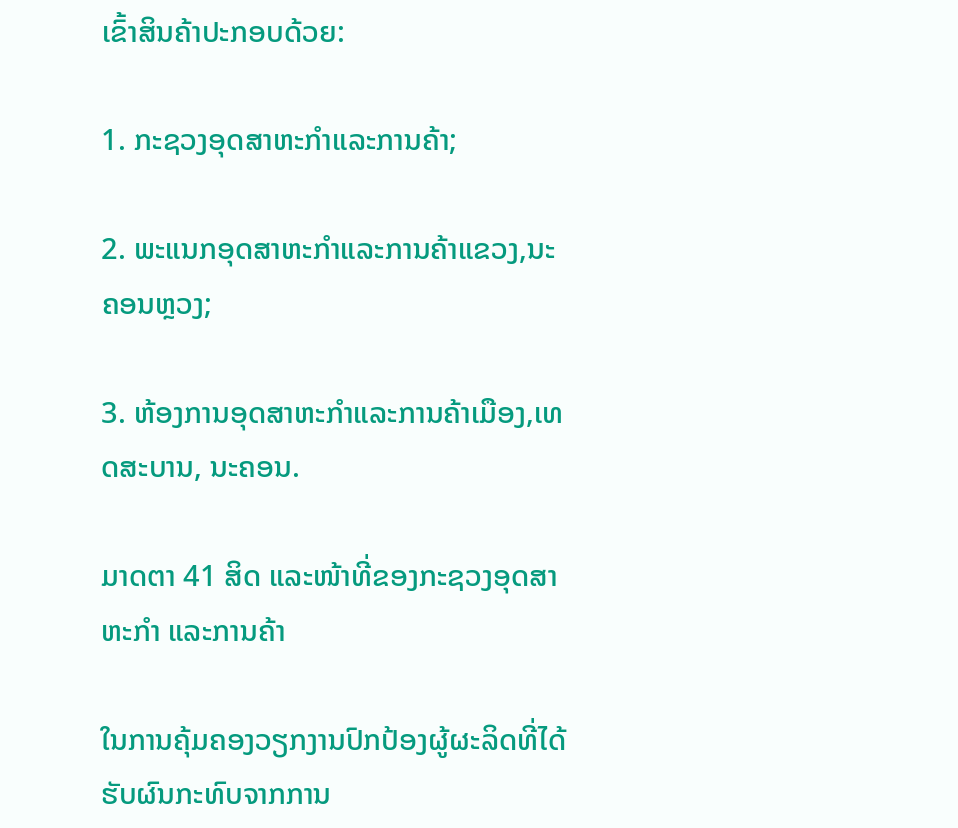ເຂົ້າສິນຄ້າປະກອບດ້ວຍ:

1. ກະຊວງອຸດສາຫະກຳແລະການຄ້າ;

2. ພະແນກອຸດສາຫະກຳແລະການຄ້າແຂວງ,ນະຄອນຫຼວງ;

3. ຫ້ອງການອຸດສາຫະກຳແລະການຄ້າເມືອງ,ເທດສະບານ, ນະຄອນ.

ມາດຕາ 41 ສິດ ແລະໜ້າທີ່ຂອງກະຊວງອຸດສາຫະກໍາ ແລະການຄ້າ

ໃນການຄຸ້ມຄອງວຽກງານປົກປ້ອງຜູ້ຜະລິດທີ່ໄດ້ຮັບຜົນກະທົບຈາກການ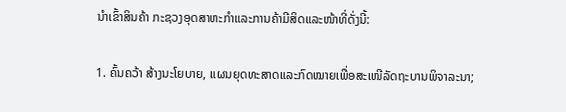ນຳເຂົ້າສິນຄ້າ ກະຊວງອຸດສາຫະກຳແລະການຄ້າມີສິດແລະໜ້າທີ່ດັ່ງນີ້:

1. ຄົ້ນຄວ້າ ສ້າງນະໂຍບາຍ, ແຜນຍຸດທະສາດແລະກົດໝາຍເພື່ອສະເໜີລັດຖະບານພິຈາລະນາ;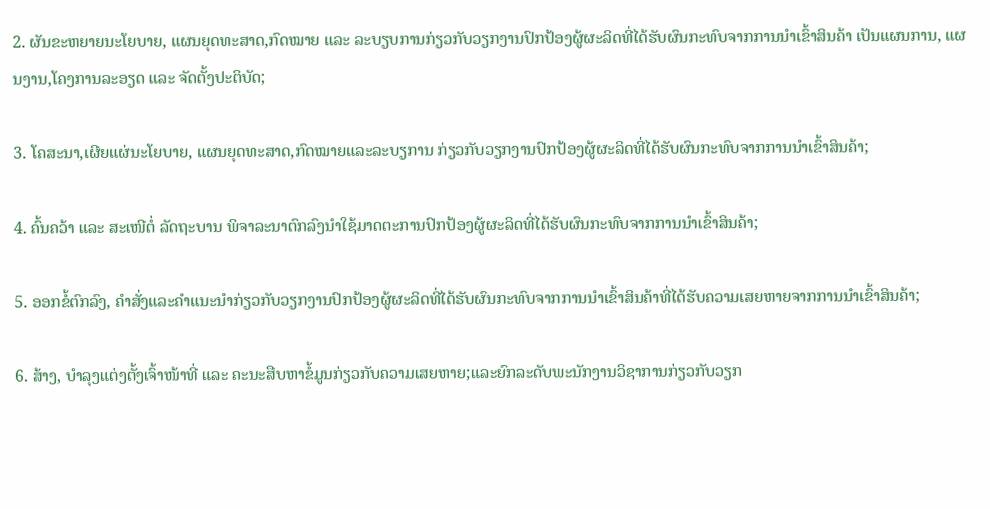2. ຜັນຂະຫຍາຍນະໂຍບາຍ, ແຜນຍຸດທະສາດ,ກົດໝາຍ ແລະ ລະບຽບການກ່ຽວກັບວຽກງານປົກປ້ອງຜູ້ຜະລິດທີ່ໄດ້ຮັບຜົນກະທົບຈາກການນຳເຂົ້າສິນຄ້າ ເປັນແຜນການ, ແຜນງານ,ໂຄງການລະອຽດ ແລະ ຈັດຕັ້ງປະຕິບັດ;

3. ໂຄສະນາ,ເຜີຍແຜ່ນະໂຍບາຍ, ແຜນຍຸດທະສາດ,ກົດໝາຍແລະລະບຽການ ກ່ຽວກັບວຽກງານປົກປ້ອງຜູ້ຜະລິດທີ່ໄດ້ຮັບຜົນກະທົບຈາກການນໍາເຂົ້າສິນຄ້າ;

4. ຄົ້ນຄວ້າ ແລະ ສະເໜີຕໍ່ ລັດຖະບານ ພິຈາລະນາຕົກລົງນຳໃຊ້ມາດຕະການປົກປ້ອງຜູ້ຜະລິດທີ່ໄດ້ຮັບຜົນກະທົບຈາກການນໍາເຂົ້າສິນຄ້າ;

5. ອອກຂໍ້ຕົກລົງ, ຄຳສັ່ງແລະຄຳແນະນຳກ່ຽວກັບວຽກງານປົກປ້ອງຜູ້ຜະລິດທີ່ໄດ້ຮັບຜົນກະທົບຈາກການນໍາເຂົ້າສິນຄ້າທີ່ໄດ້ຮັບຄວາມເສຍຫາຍຈາກການນໍາເຂົ້າສິນຄ້າ;

6. ສ້າງ, ບຳລຸງແຕ່ງຕັ້ງເຈົ້າໜ້າທີ່ ແລະ ຄະນະສືບຫາຂໍ້ມູນກ່ຽວກັບຄວາມເສຍຫາຍ;ແລະຍົກລະດັບພະນັກງານວິຊາການກ່ຽວກັບວຽກ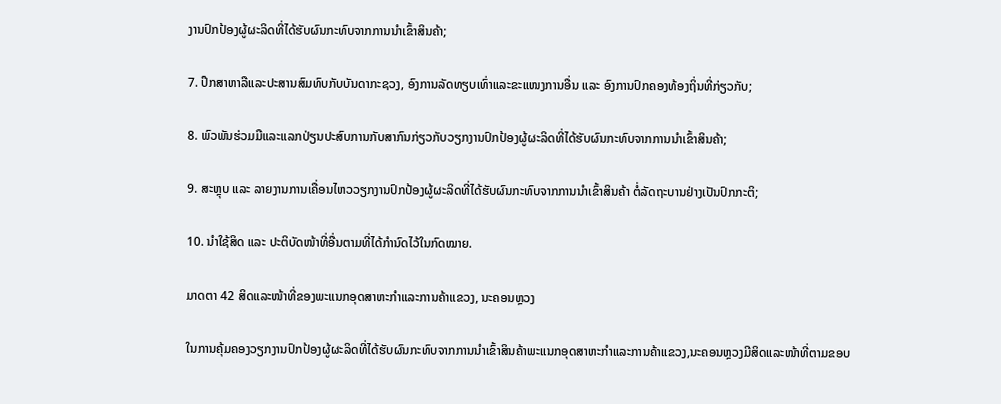ງານປົກປ້ອງຜູ້ຜະລິດທີ່ໄດ້ຮັບຜົນກະທົບຈາກການນຳເຂົ້າສິນຄ້າ;

7. ປຶກສາຫາລືແລະປະສານສົມທົບກັບບັນດາກະຊວງ, ອົງການລັດທຽບເທົ່າແລະຂະແໜງການອື່ນ ແລະ ອົງການປົກຄອງທ້ອງຖິ່ນທີ່ກ່ຽວກັບ;

8. ພົວພັນຮ່ວມມືແລະແລກປ່ຽນປະສົບການກັບສາກົນກ່ຽວກັບວຽກງານປົກປ້ອງຜູ້ຜະລິດທີ່ໄດ້ຮັບຜົນກະທົບຈາກການນຳເຂົ້າສິນຄ້າ;

9. ສະຫຼຸບ ແລະ ລາຍງານການເຄື່ອນໄຫວວຽກງານປົກປ້ອງຜູ້ຜະລິດທີ່ໄດ້ຮັບຜົນກະທົບຈາກການນຳເຂົ້າສິນຄ້າ ຕໍ່ລັດຖະບານຢ່າງເປັນປົກກະຕິ;

10. ນໍາໃຊ້ສິດ ແລະ ປະຕິບັດໜ້າທີ່ອື່ນຕາມທີ່ໄດ້ກໍານົດໄວ້ໃນກົດໝາຍ.

ມາດຕາ 42 ສິດແລະໜ້າທີ່ຂອງພະແນກອຸດສາຫະກໍາແລະການຄ້າແຂວງ, ນະຄອນຫຼວງ

ໃນການຄຸ້ມຄອງວຽກງານປົກປ້ອງຜູ້ຜະລິດທີ່ໄດ້ຮັບຜົນກະທົບຈາກການນຳເຂົ້າສິນຄ້າພະແນກອຸດສາຫະກຳແລະການຄ້າແຂວງ,ນະຄອນຫຼວງມີສິດແລະໜ້າທີ່ຕາມຂອບ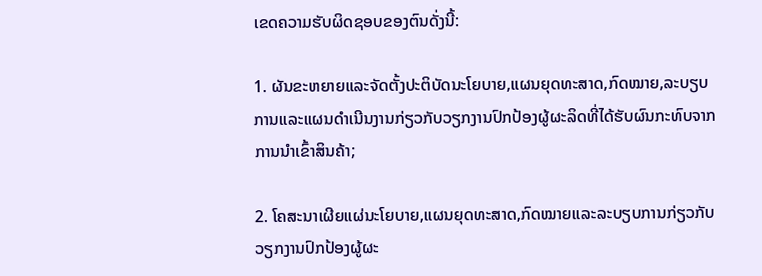ເຂດຄວາມຮັບຜິດຊອບຂອງຕົນດັ່ງນີ້:

1. ຜັນຂະຫຍາຍແລະຈັດຕັ້ງປະຕິບັດນະໂຍບາຍ,ແຜນຍຸດທະສາດ,ກົດໝາຍ,ລະບຽບການແລະແຜນດໍາເນີນງານກ່ຽວກັບວຽກງານປົກປ້ອງຜູ້ຜະລິດທີ່ໄດ້ຮັບຜົນກະທົບຈາກການນຳເຂົ້າສິນຄ້າ;

2. ໂຄສະນາເຜີຍແຜ່ນະໂຍບາຍ,ແຜນຍຸດທະສາດ,ກົດໝາຍແລະລະບຽບການກ່ຽວກັບວຽກງານປົກປ້ອງຜູ້ຜະ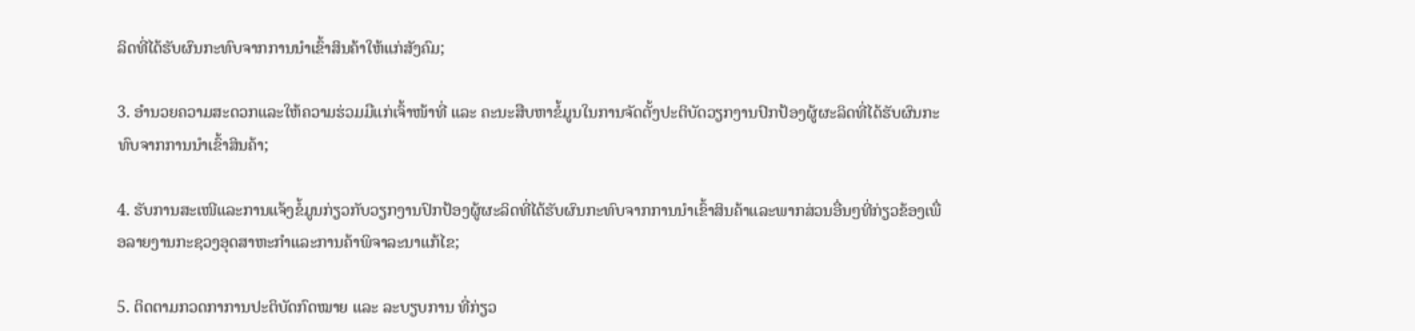ລິດທີ່ໄດ້ຮັບຜົນກະທົບຈາກການນຳເຂົ້າສິນຄ້າໃຫ້ແກ່ສັງຄົມ;

3. ອໍານວຍຄວາມສະດວກແລະໃຫ້ຄວາມຮ່ວມມືແກ່ເຈົ້າໜ້າທີ່ ແລະ ຄະນະສືບຫາຂໍ້ມູນໃນການຈັດຕັ້ງປະຕິບັດວຽກງານປົກປ້ອງຜູ້ຜະລິດທີ່ໄດ້ຮັບຜົນກະທົບຈາກການນຳເຂົ້າສິນຄ້າ;

4. ຮັບການສະເໜີແລະການແຈ້ງຂໍ້ມູນກ່ຽວກັບວຽກງານປົກປ້ອງຜູ້ຜະລິດທີ່ໄດ້ຮັບຜົນກະທົບຈາກການນຳເຂົ້າສິນຄ້າແລະພາກສ່ວນອື່ນໆທີ່ກ່ຽວຂ້ອງເພື່ອລາຍງານກະຊວງອຸດສາຫະກໍາແລະການຄ້າພິຈາລະນາແກ້ໄຂ;

5. ຕິດຕາມກວດກາການປະຕິບັດກົດໝາຍ ແລະ ລະບຽບການ ທີ່ກ່ຽວ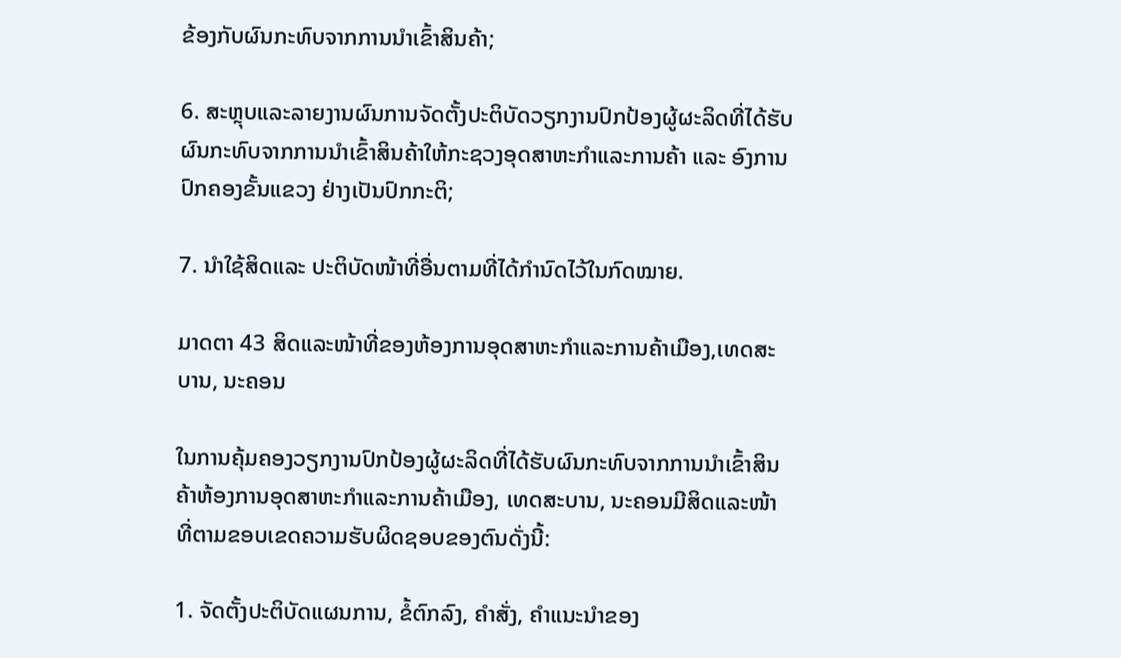ຂ້ອງກັບຜົນກະທົບຈາກການນຳເຂົ້າສິນຄ້າ;

6. ສະຫຼຸບແລະລາຍງານຜົນການຈັດຕັ້ງປະຕິບັດວຽກງານປົກປ້ອງຜູ້ຜະລິດທີ່ໄດ້ຮັບຜົນກະທົບຈາກການນຳເຂົ້າສິນຄ້າໃຫ້ກະຊວງອຸດສາຫະກໍາແລະການຄ້າ ແລະ ອົງການປົກຄອງຂັ້ນແຂວງ ຢ່າງເປັນປົກກະຕິ;

7. ນໍາໃຊ້ສິດແລະ ປະຕິບັດໜ້າທີ່ອື່ນຕາມທີ່ໄດ້ກໍານົດໄວ້ໃນກົດໝາຍ.

ມາດຕາ 43 ສິດແລະໜ້າທີ່ຂອງຫ້ອງການອຸດສາຫະກຳແລະການຄ້າເມືອງ,ເທດສະບານ, ນະຄອນ

ໃນການຄຸ້ມຄອງວຽກງານປົກປ້ອງຜູ້ຜະລິດທີ່ໄດ້ຮັບຜົນກະທົບຈາກການນຳເຂົ້າສິນຄ້າຫ້ອງການອຸດສາຫະກຳແລະການຄ້າເມືອງ, ເທດສະບານ, ນະຄອນມີສິດແລະໜ້າທີ່ຕາມຂອບເຂດຄວາມຮັບຜິດຊອບຂອງຕົນດັ່ງນີ້:

1. ຈັດຕັ້ງປະຕິບັດແຜນການ, ຂໍ້ຕົກລົງ, ຄໍາສັ່ງ, ຄໍາແນະນໍາຂອງ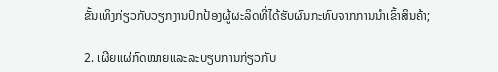ຂັ້ນເທິງກ່ຽວກັບວຽກງານປົກປ້ອງຜູ້ຜະລິດທີ່ໄດ້ຮັບຜົນກະທົບຈາກການນຳເຂົ້າສິນຄ້າ;

2. ເຜີຍແຜ່ກົດໝາຍແລະລະບຽບການກ່ຽວກັບ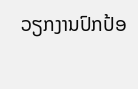ວຽກງານປົກປ້ອ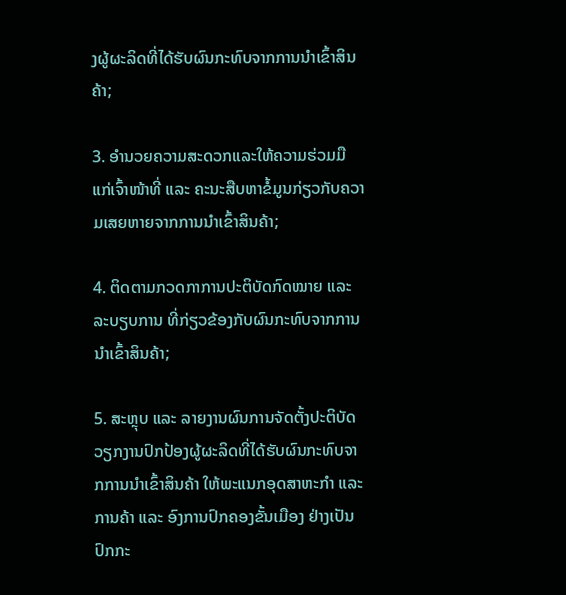ງຜູ້ຜະລິດທີ່ໄດ້ຮັບຜົນກະທົບຈາກການນຳເຂົ້າສິນຄ້າ;

3. ອໍານວຍຄວາມສະດວກແລະໃຫ້ຄວາມຮ່ວມມືແກ່ເຈົ້າໜ້າທີ່ ແລະ ຄະນະສືບຫາຂໍ້ມູນກ່ຽວກັບຄວາມເສຍຫາຍຈາກການນຳເຂົ້າສິນຄ້າ;

4. ຕິດຕາມກວດກາການປະຕິບັດກົດໝາຍ ແລະລະບຽບການ ທີ່ກ່ຽວຂ້ອງກັບຜົນກະທົບຈາກການນໍາເຂົ້າສິນຄ້າ;

5. ສະຫຼຸບ ແລະ ລາຍງານຜົນການຈັດຕັ້ງປະຕິບັດວຽກງານປົກປ້ອງຜູ້ຜະລິດທີ່ໄດ້ຮັບຜົນກະທົບຈາກການນຳເຂົ້າສິນຄ້າ ໃຫ້ພະແນກອຸດສາຫະກໍາ ແລະ ການຄ້າ ແລະ ອົງການປົກຄອງຂັ້ນເມືອງ ຢ່າງເປັນປົກກະ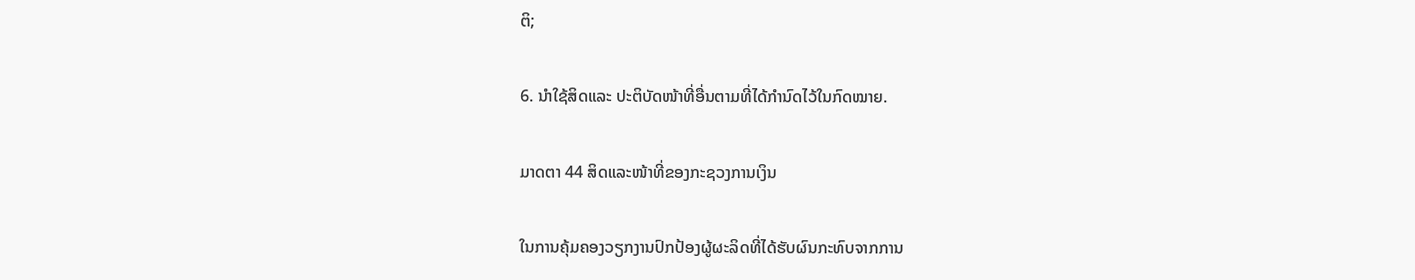ຕິ;

6. ນໍາໃຊ້ສິດແລະ ປະຕິບັດໜ້າທີ່ອື່ນຕາມທີ່ໄດ້ກໍານົດໄວ້ໃນກົດໝາຍ.

ມາດຕາ 44 ສິດແລະໜ້າທີ່ຂອງກະຊວງການເງິນ

ໃນການຄຸ້ມຄອງວຽກງານປົກປ້ອງຜູ້ຜະລິດທີ່ໄດ້ຮັບຜົນກະທົບຈາກການ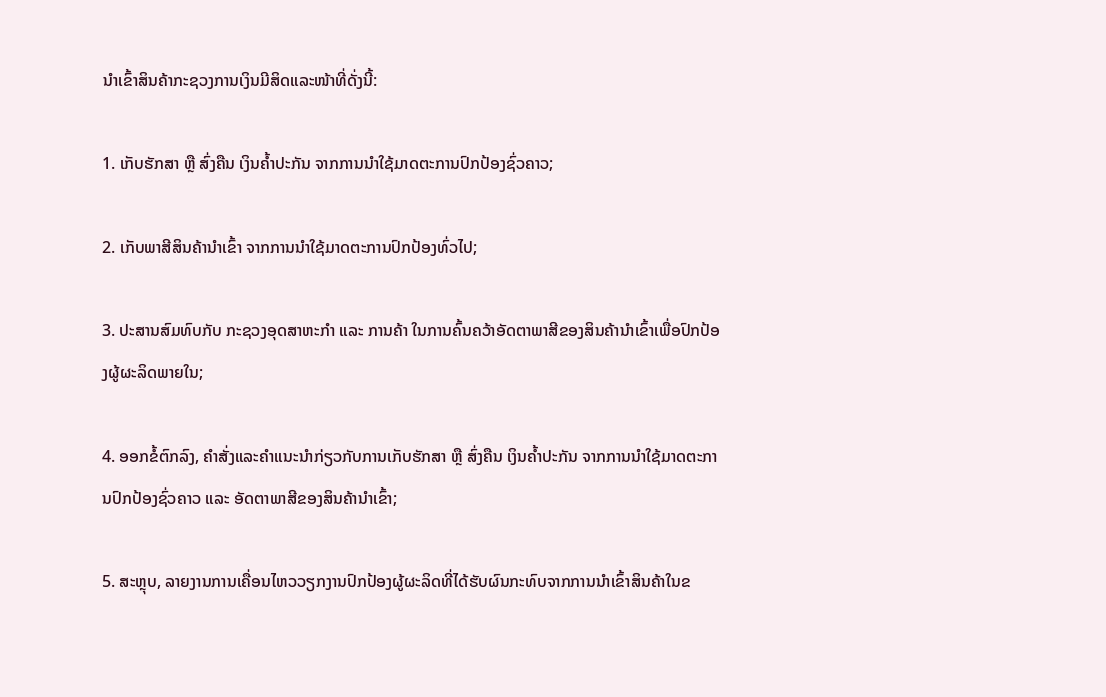ນຳເຂົ້າສິນຄ້າກະຊວງການເງິນມີສິດແລະໜ້າທີ່ດັ່ງນີ້:

1. ເກັບຮັກສາ ຫຼື ສົ່ງຄືນ ເງິນຄໍ້າປະກັນ ຈາກການນໍາໃຊ້ມາດຕະການປົກປ້ອງຊົ່ວຄາວ;

2. ເກັບພາສີສິນຄ້ານໍາເຂົ້າ ຈາກການນໍາໃຊ້ມາດຕະການປົກປ້ອງທົ່ວໄປ;

3. ປະສານສົມທົບກັບ ກະຊວງອຸດສາຫະກໍາ ແລະ ການຄ້າ ໃນການຄົ້ນຄວ້າອັດຕາພາສີຂອງສິນຄ້ານໍາເຂົ້າເພື່ອປົກປ້ອງຜູ້ຜະລິດພາຍໃນ;

4. ອອກຂໍ້ຕົກລົງ, ຄຳສັ່ງແລະຄຳແນະນຳກ່ຽວກັບການເກັບຮັກສາ ຫຼື ສົ່ງຄືນ ເງິນຄໍ້າປະກັນ ຈາກການນໍາໃຊ້ມາດຕະການປົກປ້ອງຊົ່ວຄາວ ແລະ ອັດຕາພາສີຂອງສິນຄ້ານໍາເຂົ້າ;

5. ສະຫຼຸບ, ລາຍງານການເຄື່ອນໄຫວວຽກງານປົກປ້ອງຜູ້ຜະລິດທີ່ໄດ້ຮັບຜົນກະທົບຈາກການນຳເຂົ້າສິນຄ້າໃນຂ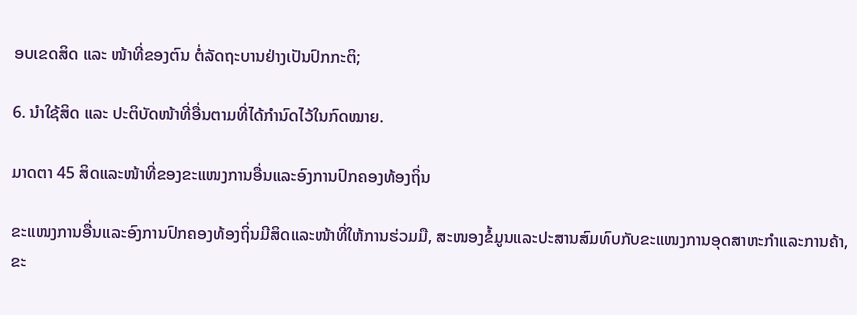ອບເຂດສິດ ແລະ ໜ້າທີ່ຂອງຕົນ ຕໍ່ລັດຖະບານຢ່າງເປັນປົກກະຕິ;

6. ນໍາໃຊ້ສິດ ແລະ ປະຕິບັດໜ້າທີ່ອື່ນຕາມທີ່ໄດ້ກໍານົດໄວ້ໃນກົດໝາຍ.

ມາດຕາ 45 ສິດແລະໜ້າທີ່ຂອງຂະແໜງການອື່ນແລະອົງການປົກຄອງທ້ອງຖິ່ນ

ຂະແໜງການອື່ນແລະອົງການປົກຄອງທ້ອງຖິ່ນມີສິດແລະໜ້າທີ່ໃຫ້ການຮ່ວມມື, ສະໜອງຂໍ້ມູນແລະປະສານສົມທົບກັບຂະແໜງການອຸດສາຫະກໍາແລະການຄ້າ, ຂະ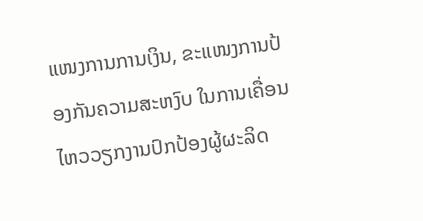ແໜງການການເງິນ, ຂະແໜງການປ້ອງກັນຄວາມສະຫງົບ ໃນການເຄື່ອນໄຫວວຽກງານປົກປ້ອງຜູ້ຜະລິດ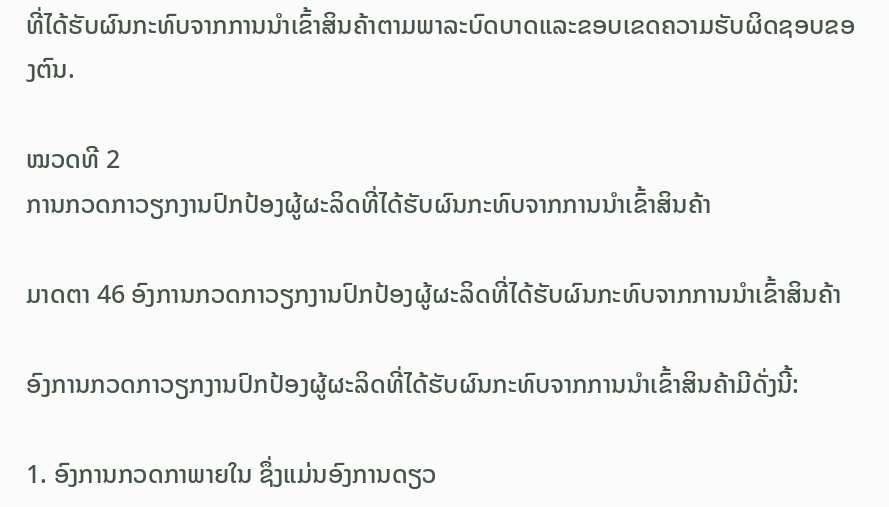ທີ່ໄດ້ຮັບຜົນກະທົບຈາກການນໍາເຂົ້າສິນຄ້າຕາມພາລະບົດບາດແລະຂອບເຂດຄວາມຮັບຜິດຊອບຂອງຕົນ.

ໝວດທີ 2
ການກວດກາວຽກງານປົກປ້ອງຜູ້ຜະລິດທີ່ໄດ້ຮັບຜົນກະທົບຈາກການນໍາເຂົ້າສິນຄ້າ

ມາດຕາ 46 ອົງການກວດກາວຽກງານປົກປ້ອງຜູ້ຜະລິດທີ່ໄດ້ຮັບຜົນກະທົບຈາກການນໍາເຂົ້າສິນຄ້າ

ອົງການກວດກາວຽກງານປົກປ້ອງຜູ້ຜະລິດທີ່ໄດ້ຮັບຜົນກະທົບຈາກການນໍາເຂົ້າສິນຄ້າມີດັ່ງນີ້:

1. ອົງການກວດກາພາຍໃນ ຊຶ່ງແມ່ນອົງການດຽວ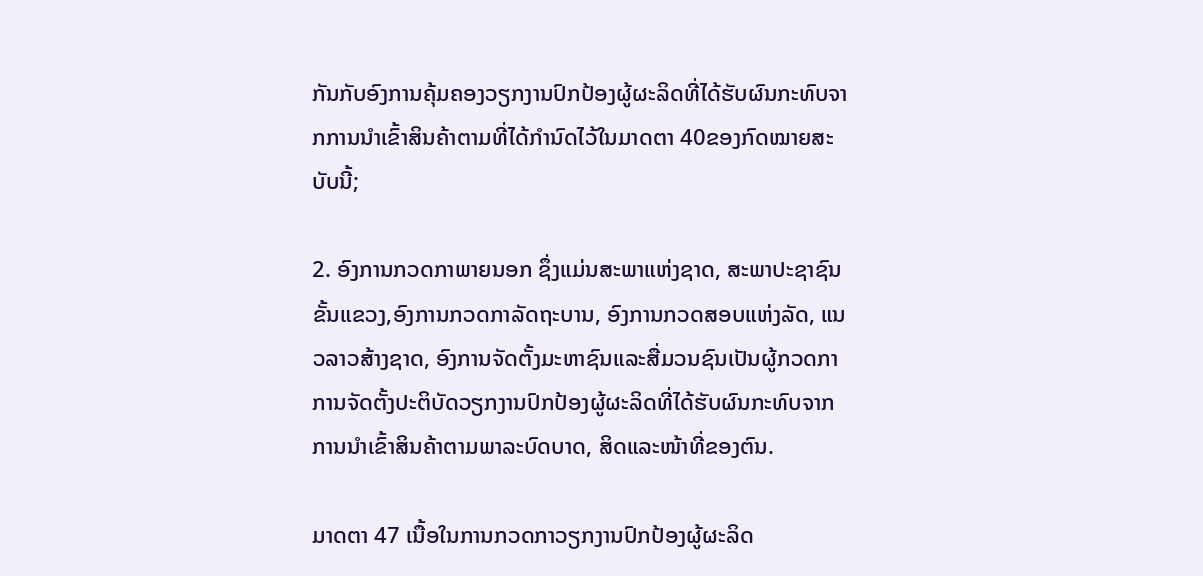ກັນກັບອົງການຄຸ້ມຄອງວຽກງານປົກປ້ອງຜູ້ຜະລິດທີ່ໄດ້ຮັບຜົນກະທົບຈາກການນໍາເຂົ້າສິນຄ້າຕາມທີ່ໄດ້ກຳນົດໄວ້ໃນມາດຕາ 40ຂອງກົດໝາຍສະບັບນີ້;

2. ອົງການກວດກາພາຍນອກ ຊຶ່ງແມ່ນສະພາແຫ່ງຊາດ, ສະພາປະຊາຊົນຂັ້ນແຂວງ,ອົງການກວດກາລັດຖະບານ, ອົງການກວດສອບແຫ່ງລັດ, ແນວລາວສ້າງຊາດ, ອົງການຈັດຕັ້ງມະຫາຊົນແລະສື່ມວນຊົນເປັນຜູ້ກວດກາການຈັດຕັ້ງປະຕິບັດວຽກງານປົກປ້ອງຜູ້ຜະລິດທີ່ໄດ້ຮັບຜົນກະທົບຈາກການນໍາເຂົ້າສິນຄ້າຕາມພາລະບົດບາດ, ສິດແລະໜ້າທີ່ຂອງຕົນ.

ມາດຕາ 47 ເນື້ອໃນການກວດກາວຽກງານປົກປ້ອງຜູ້ຜະລິດ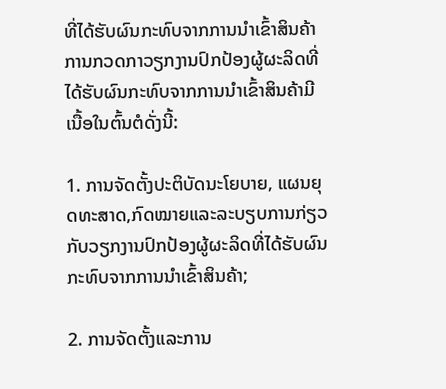ທີ່ໄດ້ຮັບຜົນກະທົບຈາກການນໍາເຂົ້າສິນຄ້າ
ການກວດກາວຽກງານປົກປ້ອງຜູ້ຜະລິດທີ່ໄດ້ຮັບຜົນກະທົບຈາກການນໍາເຂົ້າສິນຄ້າມີເນື້ອໃນຕົ້ນຕໍດັ່ງນີ້:

1. ການຈັດຕັ້ງປະຕິບັດນະໂຍບາຍ, ແຜນຍຸດທະສາດ,ກົດໝາຍແລະລະບຽບການກ່ຽວກັບວຽກງານປົກປ້ອງຜູ້ຜະລິດທີ່ໄດ້ຮັບຜົນກະທົບຈາກການນໍາເຂົ້າສິນຄ້າ;

2. ການຈັດຕັ້ງແລະການ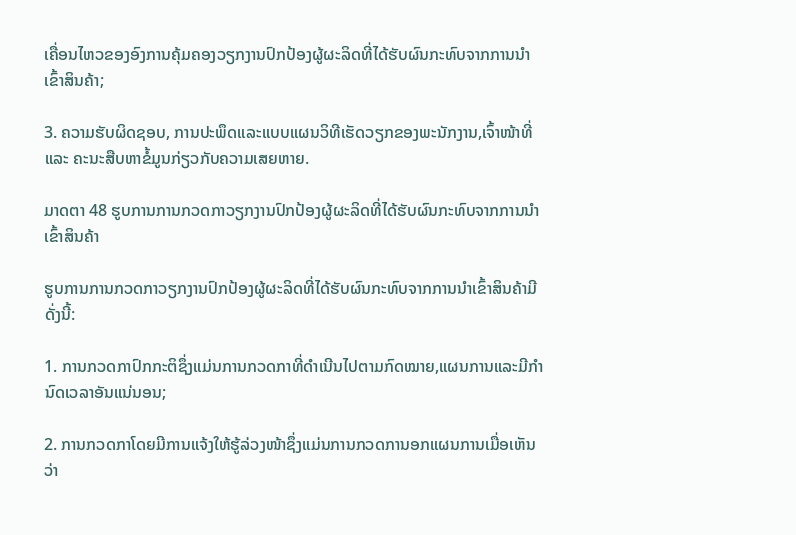ເຄື່ອນໄຫວຂອງອົງການຄຸ້ມຄອງວຽກງານປົກປ້ອງຜູ້ຜະລິດທີ່ໄດ້ຮັບຜົນກະທົບຈາກການນໍາເຂົ້າສິນຄ້າ;

3. ຄວາມຮັບຜິດຊອບ, ການປະພຶດແລະແບບແຜນວິທີເຮັດວຽກຂອງພະນັກງານ,ເຈົ້າໜ້າທີ່ ແລະ ຄະນະສືບຫາຂໍ້ມູນກ່ຽວກັບຄວາມເສຍຫາຍ.

ມາດຕາ 48 ຮູບການການກວດກາວຽກງານປົກປ້ອງຜູ້ຜະລິດທີ່ໄດ້ຮັບຜົນກະທົບຈາກການນໍາເຂົ້າສິນຄ້າ

ຮູບການການກວດກາວຽກງານປົກປ້ອງຜູ້ຜະລິດທີ່ໄດ້ຮັບຜົນກະທົບຈາກການນໍາເຂົ້າສິນຄ້າມີດັ່ງນີ້:

1. ການກວດກາປົກກະຕິຊຶ່ງແມ່ນການກວດກາທີ່ດຳເນີນໄປຕາມກົດໝາຍ,ແຜນການແລະມີກໍານົດເວລາອັນແນ່ນອນ;

2. ການກວດກາໂດຍມີການແຈ້ງໃຫ້ຮູ້ລ່ວງໜ້າຊຶ່ງແມ່ນການກວດການອກແຜນການເມື່ອເຫັນວ່າ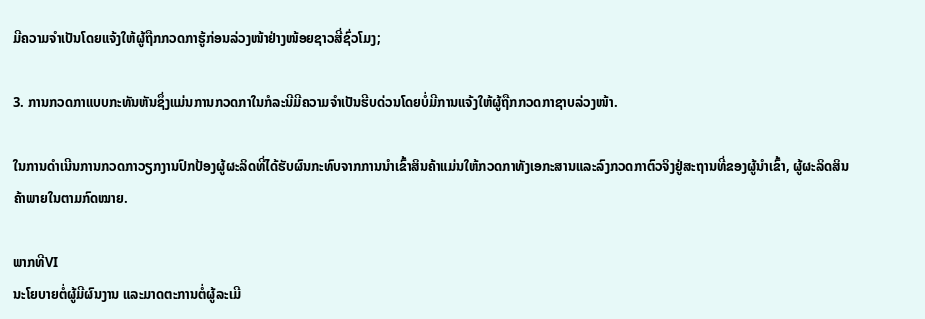ມີຄວາມຈຳເປັນໂດຍແຈ້ງໃຫ້ຜູ້ຖືກກວດກາຮູ້ກ່ອນລ່ວງໜ້າຢ່າງໜ້ອຍຊາວສີ່ຊົ່ວໂມງ;

3. ການກວດກາແບບກະທັນຫັນຊຶ່ງແມ່ນການກວດກາໃນກໍລະນີມີຄວາມຈຳເປັນຮີບດ່ວນໂດຍບໍ່ມີການແຈ້ງໃຫ້ຜູ້ຖືກກວດກາຊາບລ່ວງໜ້າ.

ໃນການດໍາເນີນການກວດກາວຽກງານປົກປ້ອງຜູ້ຜະລິດທີ່ໄດ້ຮັບຜົນກະທົບຈາກການນໍາເຂົ້າສິນຄ້າແມ່ນໃຫ້ກວດກາທັງເອກະສານແລະລົງກວດກາຕົວຈິງຢູ່ສະຖານທີ່ຂອງຜູ້ນໍາເຂົ້າ, ຜູ້ຜະລິດສິນຄ້າພາຍໃນຕາມກົດໝາຍ.

ພາກທີVI
ນະໂຍບາຍຕໍ່ຜູ້ມີຜົນງານ ແລະມາດຕະການຕໍ່ຜູ້ລະເມີ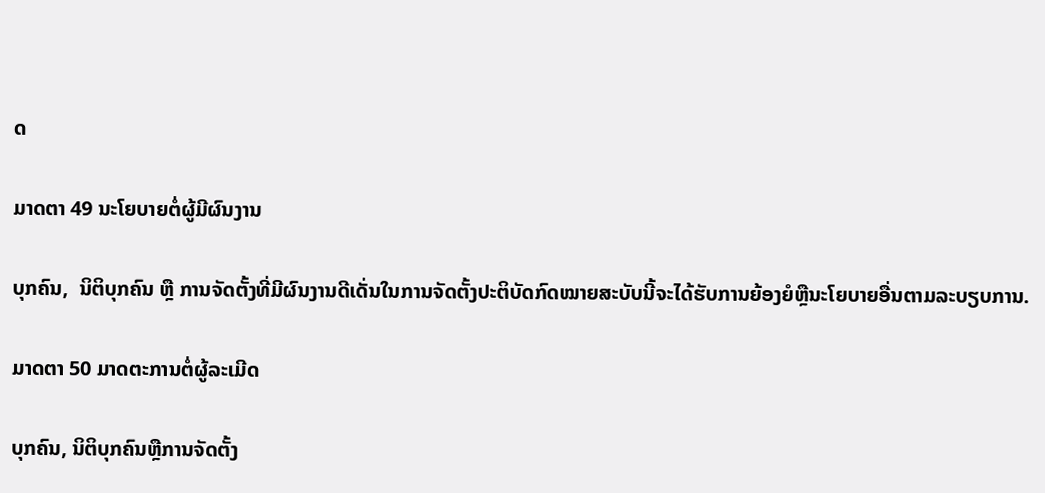ດ

ມາດຕາ 49 ນະໂຍບາຍຕໍ່ຜູ້ມີຜົນງານ

ບຸກຄົນ,  ນິຕິບຸກຄົນ ຫຼື ການຈັດຕັ້ງທີ່ມີຜົນງານດີເດັ່ນໃນການຈັດຕັ້ງປະຕິບັດກົດໝາຍສະບັບນີ້ຈະໄດ້ຮັບການຍ້ອງຍໍຫຼືນະໂຍບາຍອື່ນຕາມລະບຽບການ.

ມາດຕາ 50 ມາດຕະການຕໍ່ຜູ້ລະເມີດ

ບຸກຄົນ, ນິຕິບຸກຄົນຫຼືການຈັດຕັ້ງ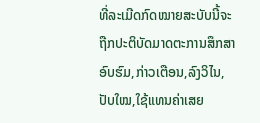ທີ່ລະເມີດກົດໝາຍສະບັບນີ້ຈະຖືກປະຕິບັດມາດຕະການສຶກສາອົບຮົມ,ກ່າວເຕືອນ,ລົງວິໄນ,ປັບໃໝ,ໃຊ້ແທນຄ່າເສຍ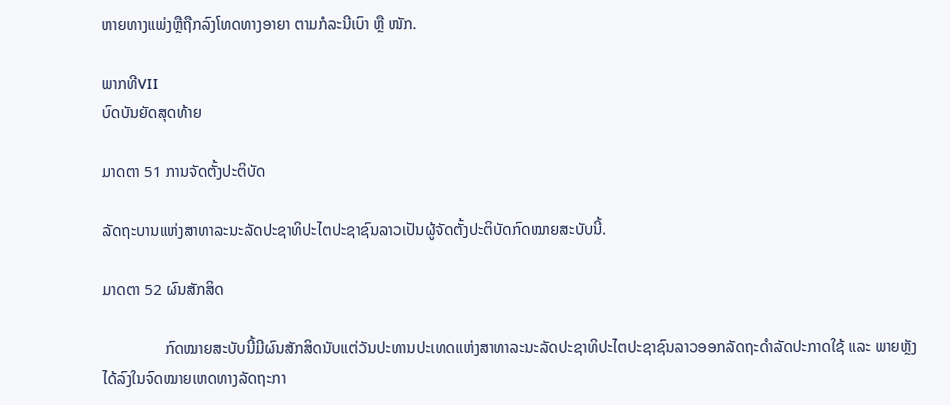ຫາຍທາງແພ່ງຫຼືຖືກລົງໂທດທາງອາຍາ ຕາມກໍລະນີເບົາ ຫຼື ໜັກ.

ພາກທີVII
ບົດບັນຍັດສຸດທ້າຍ

ມາດຕາ 51 ການຈັດຕັ້ງປະຕິບັດ

ລັດຖະບານແຫ່ງສາທາລະນະລັດປະຊາທິປະໄຕປະຊາຊົນລາວເປັນຜູ້ຈັດຕັ້ງປະຕິບັດກົດໝາຍສະບັບນີ້.

ມາດຕາ 52 ຜົນສັກສິດ

                ກົດໝາຍສະບັບນີ້ມີຜົນສັກສິດນັບແຕ່ວັນປະທານປະເທດແຫ່ງສາທາລະນະລັດປະຊາທິປະໄຕປະຊາຊົນລາວອອກລັດຖະດໍາລັດປະກາດໃຊ້ ແລະ ພາຍຫຼັງໄດ້ລົງໃນຈົດໝາຍເຫດທາງລັດຖະກາ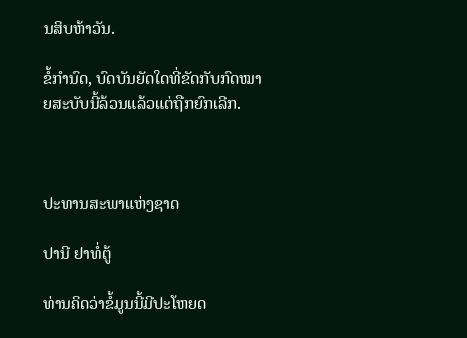ນສິບຫ້າວັນ.

ຂໍ້ກໍານົດ, ບົດບັນຍັດໃດທີ່ຂັດກັບກົດໝາຍສະບັບນີ້ລ້ວນແລ້ວແຕ່ຖືກຍົກເລີກ.



ປະທານສະພາແຫ່ງຊາດ

ປານີ ຢາທໍ່ຕູ້

ທ່ານຄິດວ່າຂໍ້ມູນນີ້ມີປະໂຫຍດ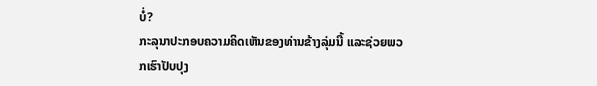ບໍ່?
ກະລຸນາປະກອບຄວາມຄິດເຫັນຂອງທ່ານຂ້າງລຸ່ມນີ້ ແລະຊ່ວຍພວກເຮົາປັບປຸງ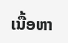ເນື້ອຫາ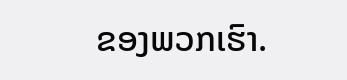ຂອງພວກເຮົາ.